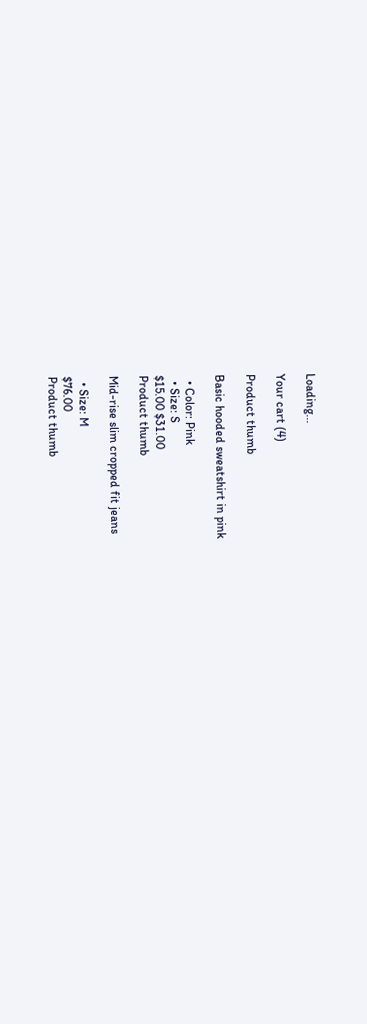Loading...

Your cart (4)

Product thumb

Basic hooded sweatshirt in pink

  • Color: Pink
  • Size: S
$15.00 $31.00
Product thumb

Mid-rise slim cropped fit jeans

  • Size: M
$76.00
Product thumb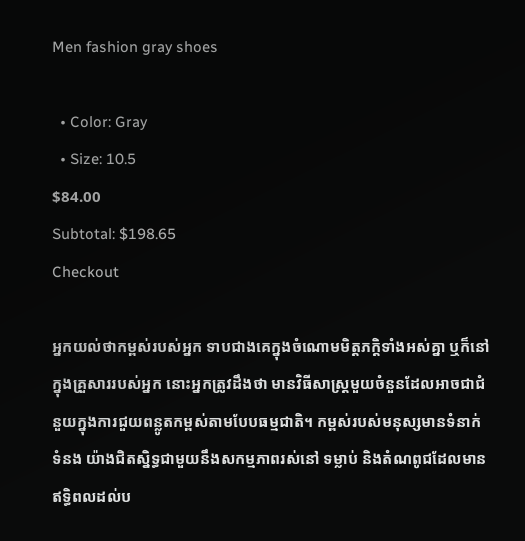Men fashion gray shoes

  • Color: Gray
  • Size: 10.5
$84.00
Subtotal: $198.65
Checkout

អ្នកយល់ថាកម្ពស់របស់អ្នក ទាបជាងគេក្នុងចំណោមមិត្តភក្តិទាំងអស់គ្នា ឬក៏នៅក្នុងគ្រួសាររបស់អ្នក នោះអ្នកត្រូវដឹងថា មានវិធីសាស្ត្រមួយចំនួនដែលអាចជាជំនួយក្នុងការជួយពន្លូតកម្ពស់តាមបែបធម្មជាតិ។ កម្ពស់របស់មនុស្សមានទំនាក់ទំនង យ៉ាងជិតស្និទ្ធជាមួយនឹងសកម្មភាពរស់នៅ ទម្លាប់ និងតំណពូជដែលមានឥទ្ធិពលដល់ប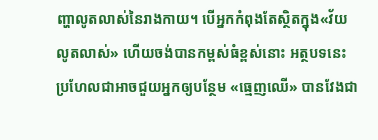ញ្ហាលូតលាស់នៃរាងកាយ។ បើអ្នកកំពុងតែស្ថិតក្នុង«វ័យលូតលាស់» ហើយចង់បានកម្ពស់ធំខ្ពស់នោះ អត្ថបទនេះប្រហែលជាអាចជួយអ្នកឲ្យបន្ថែម «ធ្មេញឈើ» បានវែងជា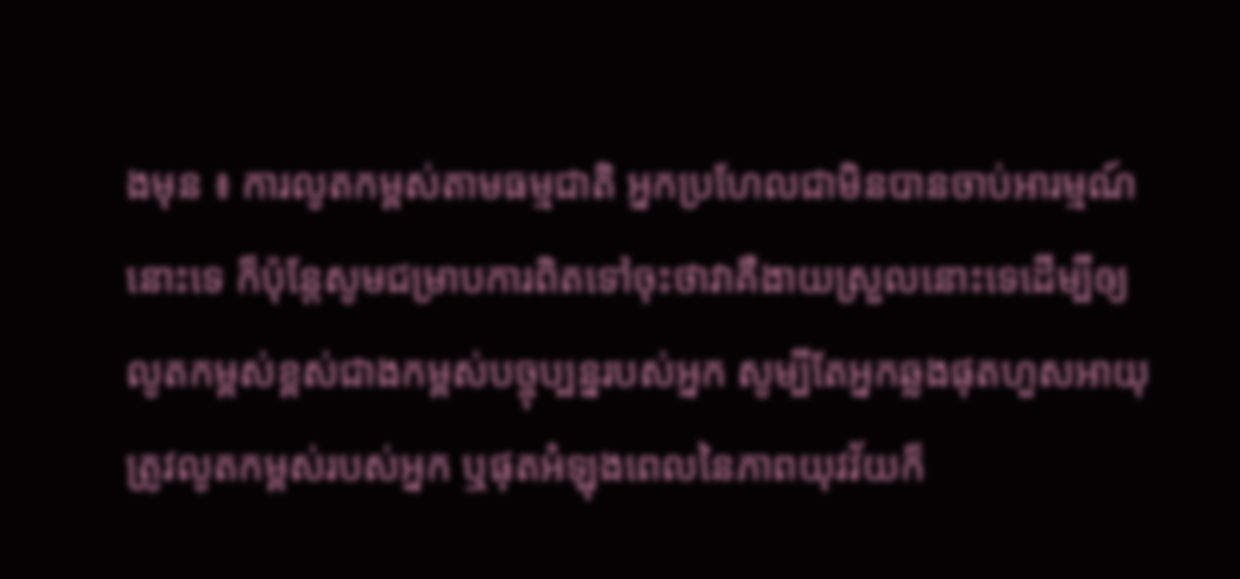ងមុន ៖ ការលូតកម្ពស់តាមធម្មជាតិ អ្នកប្រហែលជាមិនបានចាប់អារម្មណ៍នោះទេ ក៏ប៉ុន្តែសូមជម្រាបការពិតទៅចុះថាវាគឺងាយស្រួលនោះទេដើម្បីឲ្យលូតកម្ពស់ខ្ពស់ជាងកម្ពស់បច្ចុប្បន្នរបស់អ្នក សូម្បីតែអ្នកឆ្លងផុតហួសអាយុត្រូវលូតកម្ពស់របស់អ្នក ឬផុតអំឡុងពេលនៃភាពយុវវ័យក៏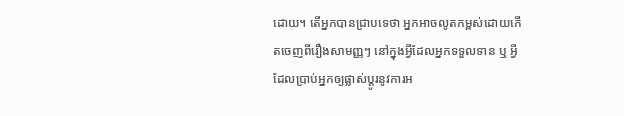ដោយ។ តើអ្នកបានជ្រាបទេថា អ្នកអាចលូតកម្ពស់ដោយកើតចេញពីរឿងសាមញ្ញៗ នៅក្នុងអ្វីដែលអ្នកទទួលទាន ឬ អ្វីដែលប្រាប់អ្នកឲ្យផ្លាស់ប្តូរនូវការអ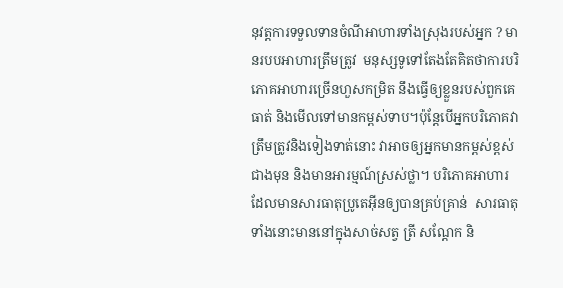នុវត្តការទទួលទានចំណីអាហារទាំងស្រុងរបស់អ្នក ? មានរបបអាហារត្រឹមត្រូវ  មនុស្សទូទៅតែងតែគិតថាការបរិភោគអាហារច្រើនហួសកម្រិត នឹងធ្វើឲ្យខ្លួនរបស់ពួកគេធាត់ និងមើលទៅមានកម្ពស់ទាប។ប៉ុន្តែបើអ្នកបរិភោគវាត្រឹមត្រូវនិងទៀងទាត់នោះ វាអាចឲ្យអ្នកមានកម្ពស់ខ្ពស់ជាងមុន និងមានអារម្មណ៍ស្រស់ថ្លា។ បរិភោគអាហារ ដែលមានសារធាតុប្រូតេអ៊ីនឲ្យបានគ្រប់គ្រាន់  សារធាតុទាំងនោះមាននៅក្នុងសាច់សត្វ ត្រី សណ្តែក និ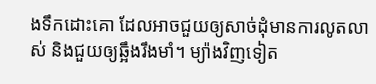ងទឹកដោះគោ ដែលអាចជួយឲ្យសាច់ដុំមានការលូតលាស់ និងជួយឲ្យឆ្អឹងរឹងមាំ។ ម្យ៉ាងវិញទៀត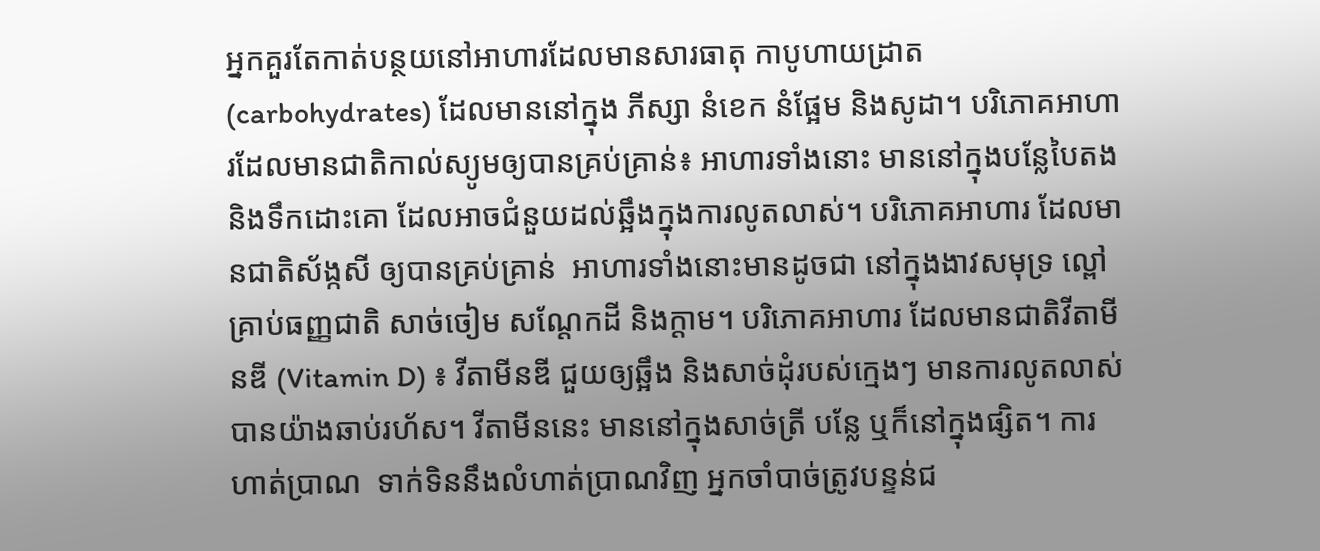អ្នកគួរតែកាត់បន្ថយនៅអាហារដែលមានសារធាតុ កាបូហាយដ្រាត (carbohydrates) ដែលមាននៅក្នុង ភីស្សា នំខេក នំផ្អែម និងសូដា។ បរិភោគអាហារដែលមានជាតិកាល់ស្យូមឲ្យបានគ្រប់គ្រាន់៖ អាហារទាំងនោះ មាននៅក្នុងបន្លែបៃតង និងទឹកដោះគោ ដែលអាចជំនួយដល់ឆ្អឹងក្នុងការលូតលាស់។ បរិភោគអាហារ ដែលមានជាតិស័ង្កសី ឲ្យបានគ្រប់គ្រាន់  អាហារទាំងនោះមានដូចជា នៅក្នុងងាវសមុទ្រ ល្ពៅ គ្រាប់ធញ្ញជាតិ សាច់ចៀម សណ្តែកដី និងក្តាម។ បរិភោគអាហារ ដែលមានជាតិវីតាមីនឌី (Vitamin D) ៖ វីតាមីនឌី ជួយឲ្យឆ្អឹង និងសាច់ដុំរបស់ក្មេងៗ មានការលូតលាស់បានយ៉ាងឆាប់រហ័ស។ វីតាមីននេះ មាននៅក្នុងសាច់ត្រី បន្លែ ឬក៏នៅក្នុងផ្សិត។ ការហាត់ប្រាណ  ទាក់ទិននឹងលំហាត់ប្រាណវិញ អ្នកចាំបាច់ត្រូវបន្ទន់ជ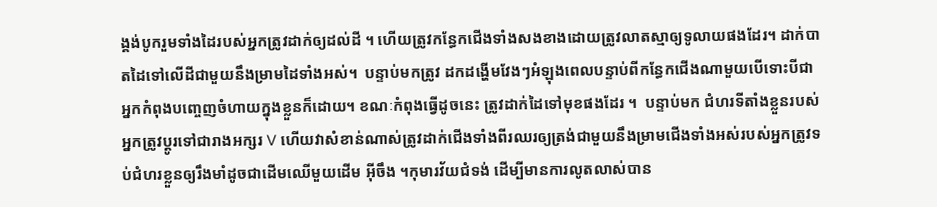ង្គង់បូករួមទាំងដៃរបស់អ្នកត្រូវដាក់ឲ្យដល់ដី ។ ហើយត្រូវកន្ធែកជើងទាំងសងខាងដោយត្រូវលាតស្មាឲ្យទូលាយផងដែរ។ ដាក់បាតដៃទៅលើដីជាមួយនឹងម្រាមដៃទាំងអស់។  បន្ទាប់មកត្រូវ ដកដង្ហើមវែងៗអំឡុងពេលបន្ទាប់ពីកន្ធែកជើងណាមួយបើទោះបីជាអ្នកកំពុងបញ្ចេញចំហាយក្នុងខ្លួនក៏ដោយ។ ខណៈកំពុងធ្វើដូចនេះ ត្រូវដាក់ដៃទៅមុខផងដែរ ។  បន្ទាប់មក ជំហរទីតាំងខ្លួនរបស់អ្នកត្រូវប្តូរទៅជារាងអក្សរ V ហើយវាសំខាន់ណាស់ត្រូវដាក់ជើងទាំងពីរឈរឲ្យត្រង់ជាមួយនឹងម្រាមជើងទាំងអស់របស់អ្នកត្រូវទប់ជំហរខ្លួនឲ្យរឹងមាំដូចជាដើមឈើមួយដើម អ៊ីចឹង ។កុមារវ័យជំទង់ ដើម្បីមានការលូតលាស់បាន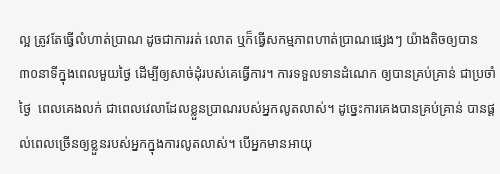ល្អ ត្រូវតែធ្វើលំហាត់ប្រាណ ដូចជាការរត់ លោត ឬក៏ធ្វើសកម្មភាពហាត់ប្រាណផ្សេងៗ យ៉ាងតិចឲ្យបាន ៣០នាទីក្នុងពេលមួយថ្ងៃ ដើម្បីឲ្យសាច់ដុំរបស់គេធ្វើការ។ ការទទួលទានដំណេក ឲ្យបានគ្រប់គ្រាន់ ជាប្រចាំថ្ងៃ  ពេលគេងលក់ ជាពេលវេលាដែលខ្លួនប្រាណរបស់អ្នកលូតលាស់។ ដូច្នេះការគេងបានគ្រប់គ្រាន់ បានផ្តល់ពេលច្រើនឲ្យខ្លួនរបស់អ្នកក្នុងការលូតលាស់។ បើអ្នកមានអាយុ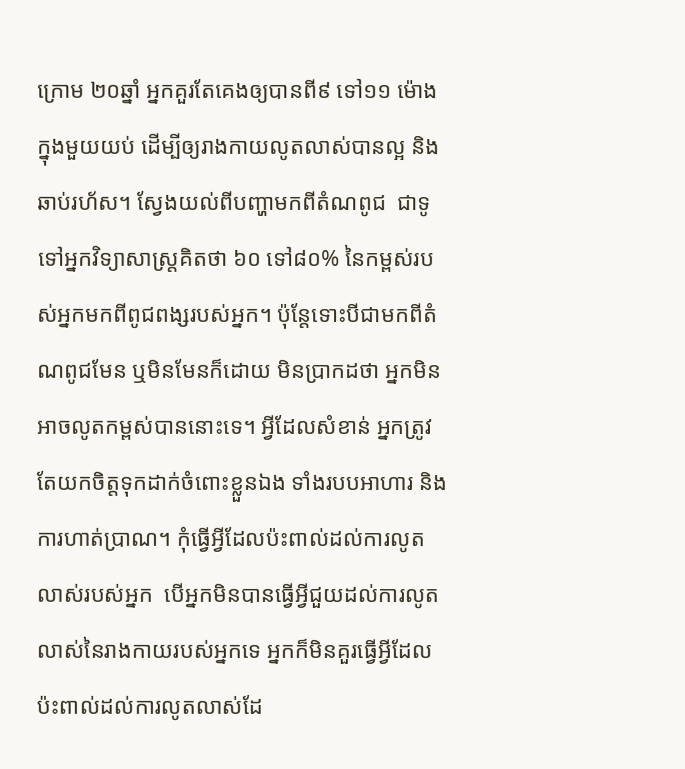ក្រោម ២០ឆ្នាំ អ្នកគួរតែគេងឲ្យបានពី៩ ទៅ១១ ម៉ោងក្នុងមួយយប់ ដើម្បីឲ្យរាងកាយលូតលាស់បានល្អ និងឆាប់រហ័ស។ ស្វែងយល់ពីបញ្ហាមកពីតំណពូជ  ជាទូទៅអ្នកវិទ្យាសាស្ត្រគិតថា ៦០ ទៅ៨០% នៃកម្ពស់របស់អ្នកមកពីពូជពង្សរបស់អ្នក។ ប៉ុន្តែទោះបីជាមកពីតំណពូជមែន ឬមិនមែនក៏ដោយ មិនប្រាកដថា អ្នកមិនអាចលូតកម្ពស់បាននោះទេ។ អ្វីដែលសំខាន់ អ្នកត្រូវតែយកចិត្តទុកដាក់ចំពោះខ្លួនឯង ទាំងរបបអាហារ និងការហាត់ប្រាណ។ កុំធ្វើអ្វីដែលប៉ះពាល់ដល់ការលូតលាស់របស់អ្នក  បើអ្នកមិនបានធ្វើអ្វីជួយដល់ការលូតលាស់នៃរាងកាយរបស់អ្នកទេ អ្នកក៏មិនគួរធ្វើអ្វីដែលប៉ះពាល់ដល់ការលូតលាស់ដែ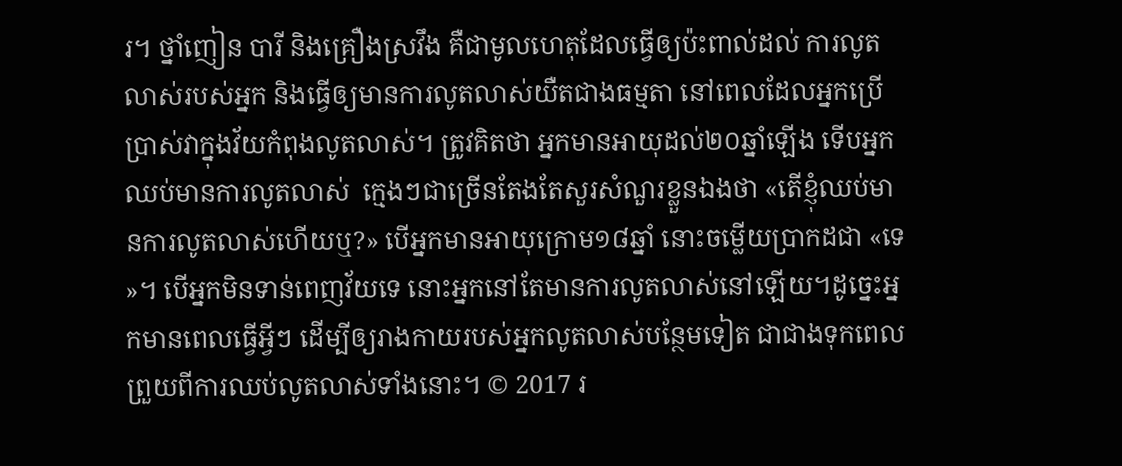រ។ ថ្នាំញៀន បារី និងគ្រឿងស្រវឹង គឺជាមូលហេតុដែលធ្វើឲ្យប៉ះពាល់ដល់ ការលូតលាស់របស់អ្នក និងធ្វើឲ្យមានការលូតលាស់យឺតជាងធម្មតា នៅពេលដែលអ្នកប្រើប្រាស់វាក្នុងវ័យកំពុងលូតលាស់។ ត្រូវគិតថា អ្នកមានអាយុដល់២០ឆ្នាំឡើង ទើបអ្នកឈប់មានការលូតលាស់  ក្មេងៗជាច្រើនតែងតែសួរសំណួរខ្លួនឯងថា «តើខ្ញុំឈប់មានការលូតលាស់ហើយឬ?» បើអ្នកមានអាយុក្រោម១៨ឆ្នាំ នោះចម្លើយប្រាកដជា «ទេ»។ បើអ្នកមិនទាន់ពេញវ័យទេ នោះអ្នកនៅតែមានការលូតលាស់នៅឡើយ។ដូច្នេះអ្នកមានពេលធ្វើអ្វីៗ ដើម្បីឲ្យរាងកាយរបស់អ្នកលូតលាស់បន្ថែមទៀត ជាជាងទុកពេលព្រួយពីការឈប់លូតលាស់ទាំងនោះ។ © 2017 រ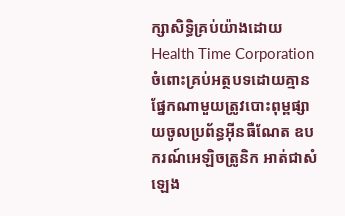ក្សាសិទ្ធិគ្រប់យ៉ាងដោយ Health Time Corporation ចំពោះគ្រប់អត្ថបទដោយគ្មានផ្នែកណាមួយត្រូវបោះពុម្ពផ្សាយចូលប្រព័ន្ធអ៊ីនធឺណែត ឧបករណ៍អេឡិចត្រូនិក អាត់ជាសំឡេង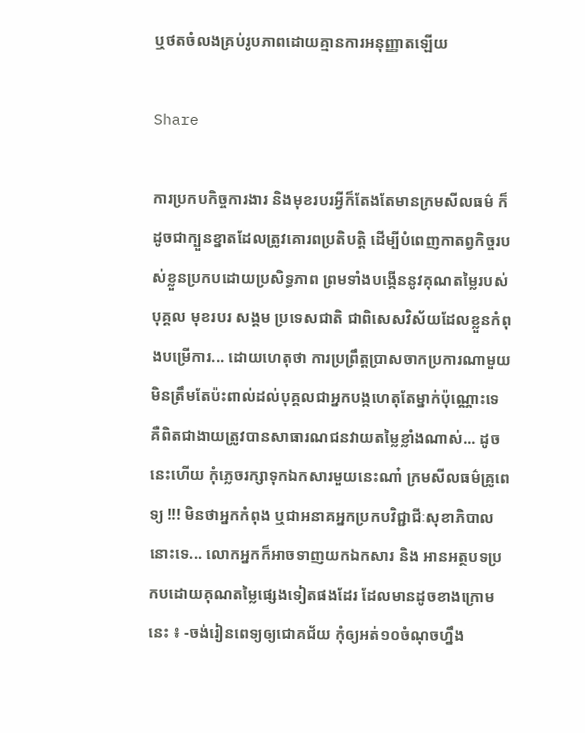ឬថតចំលងគ្រប់រូបភាពដោយគ្មានការអនុញ្ញាតឡើយ

Share

ការប្រកបកិច្ចការងារ និងមុខរបរអ្វីក៏តែងតែមានក្រមសីលធម៌ ក៏ដូចជាក្បួនខ្នាតដែលត្រូវគោរពប្រតិបត្តិ ដើម្បីបំពេញកាតព្វកិច្ចរបស់ខ្លួនប្រកបដោយប្រសិទ្ធភាព ព្រមទាំងបង្កើននូវគុណតម្លៃរបស់បុគ្គល មុខរបរ សង្គម ប្រទេសជាតិ ជាពិសេសវិស័យដែលខ្លួនកំពុងបម្រើការ... ដោយហេតុថា ការប្រព្រឹត្តប្រាសចាកប្រការណាមួយ មិនត្រឹមតែប៉ះពាល់ដល់បុគ្គលជាអ្នកបង្កហេតុតែម្នាក់ប៉ុណ្ណោះទេ  គឺពិតជាងាយត្រូវបានសាធារណជនវាយតម្លៃខ្លាំងណាស់... ដូចនេះហើយ កុំភ្លេចរក្សាទុកឯកសារមួយនេះណា៎ ក្រមសីលធម៌គ្រូពេទ្យ !!! មិនថាអ្នកកំពុង ឬជាអនាគអ្នកប្រកបវិជ្ជាជីៈសុខាភិបាលនោះទេ... លោកអ្នកក៏អាចទាញយកឯកសារ និង អានអត្ថបទប្រកបដោយគុណតម្លៃផ្សេងទៀតផងដែរ ដែលមានដូចខាងក្រោមនេះ ៖ -ចង់រៀនពេទ្យឲ្យជោគជ័យ កុំឲ្យអត់១០ចំណុចហ្នឹង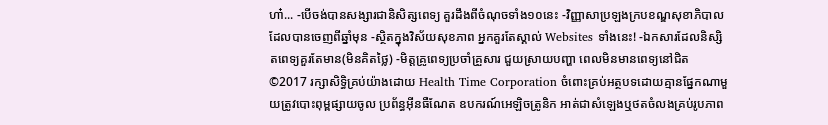ហា៎... -បើចង់បានសង្សារជានិសិត្សពេទ្យ គួរដឹងពីចំណុចទាំង១០នេះ -វិញ្ញាសាប្រឡងក្របខណ្ឌសុខាភិបាលដែលបានចេញពីឆ្នាំមុន -ស្ថិតក្នុងវិស័យសុខភាព អ្នកគួរតែស្គាល់ Websites ទាំងនេះ! -ឯកសារដែលនិស្សិតពេទ្យគួរតែមាន(មិនគិតថ្លៃ) -មិត្តគ្រូពេទ្យប្រចាំគ្រួសារ ជួយស្រាយបញ្ហា ពេលមិនមានពេទ្យនៅជិត ©2017 រក្សាសិទ្ធិគ្រប់យ៉ាងដោយ Health Time Corporation ចំពោះគ្រប់អត្ថបទដោយគ្មានផ្នែកណាមួយត្រូវបោះពុម្ពផ្សាយចូល ប្រព័ន្ធអ៊ីនធឺណែត ឧបករណ៍អេឡិចត្រូនិក អាត់ជាសំឡេងឬថតចំលងគ្រប់រូបភាព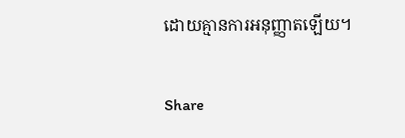ដោយគ្មានការអនុញ្ញាតឡើយ។

Share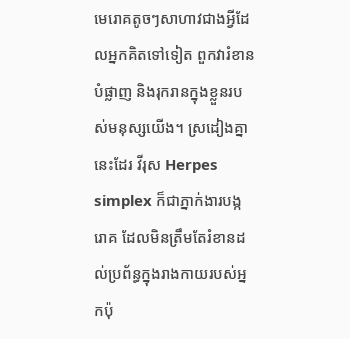មេរោគតូចៗសាហាវជាងអ្វីដែលអ្នកគិតទៅទៀត ពួកវារំខាន បំផ្លាញ និងរុករានក្នុងខ្លួនរបស់មនុស្សយើង។ ស្រដៀងគ្នានេះដែរ វីរុស Herpes simplex ក៏ជាភ្នាក់ងារបង្ករោគ ដែលមិនត្រឹមតែរំខានដល់ប្រព័ន្ធក្នុងរាងកាយរបស់អ្នកប៉ុ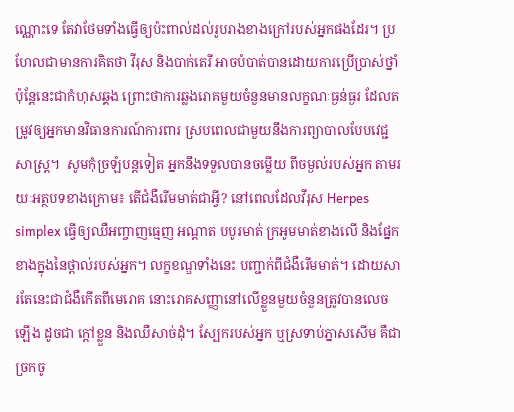ណ្ណោះទេ តែវាថែមទាំងធ្វើឲ្យប៉ះពាល់ដល់រូបរាងខាងក្រៅរបស់អ្នកផងដែរ។ ប្រហែលជាមានការគិតថា វីរុស និងបាក់តេរី អាចបំបាត់បានដោយការប្រើប្រាស់ថ្នាំ ប៉ុន្តែនេះជាកំហុសឆ្គង ព្រោះថាការឆ្លងរោគមួយចំនួនមានលក្ខណៈធ្ងន់ធ្ងរ ដែលតម្រូវឲ្យអ្នកមានវិធានការណ៍ការពារ ស្របពេលជាមួយនឹងការព្យាបាលបែបវេជ្ជសាស្ត្រ។  សូមកុំច្រឡំបន្តទៀត អ្នកនឹងទទួលបានចម្លើយ ពីចម្ងល់របស់អ្នក តាមរយៈអត្ថបទខាងក្រោម៖ តើជំងឺរើមមាត់ជាអ្វី? នៅពេលដែលវីរុស Herpes simplex ធ្វើឲ្យឈឺអញ្ចាញធ្មេញ អណ្តាត បបូរមាត់ ក្រអូមមាត់ខាងលើ និងផ្នែកខាងក្នុងនៃថ្ពាល់របស់អ្នក។ លក្ខខណ្ឌទាំងនេះ បញ្ជាក់ពីជំងឺរើមមាត់។ ដោយសារតែនេះជាជំងឺកើតពីមេរោគ នោះរោគសញ្ញានៅលើខ្លួនមួយចំនួនត្រូវបានលេចឡើង ដូចជា ក្តៅខ្លួន និងឈឺសាច់ដុំ។ ស្បែករបស់អ្នក ឬស្រទាប់ភ្នាសសើម គឺជាច្រកចូ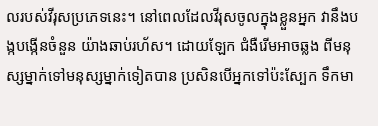លរបស់វីរុសប្រភេទនេះ។ នៅពេលដែលវីរុសចូលក្នុងខ្លួនអ្នក វានឹងបង្កបង្កើនចំនួន យ៉ាងឆាប់រហ័ស។ ដោយឡែក ជំងឺរើមអាចឆ្លង ពីមនុស្សម្នាក់ទៅមនុស្សម្នាក់ទៀតបាន ប្រសិនបើអ្នកទៅប៉ះស្បែក ទឹកមា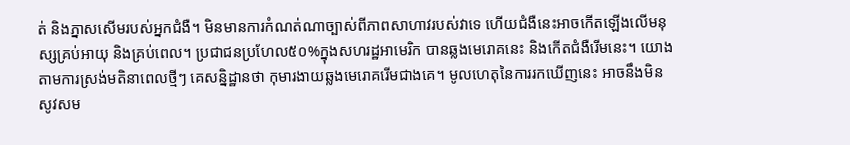ត់ និងភ្នាសសើមរបស់អ្នកជំងឺ។ មិនមានការកំណត់ណាច្បាស់ពីភាពសាហាវរបស់វាទេ ហើយជំងឺនេះអាចកើតឡើងលើមនុស្សគ្រប់អាយុ និងគ្រប់ពេល។ ប្រជាជនប្រហែល៥០%ក្នុងសហរដ្ឋអាមេរិក បានឆ្លងមេរោគនេះ និងកើតជំងឺរើមនេះ។ យោងតាមការស្រង់មតិនាពេលថ្មីៗ គេសន្និដ្ឋានថា កុមារងាយឆ្លងមេរោគរើមជាងគេ។ មូលហេតុនៃការរកឃើញនេះ អាចនឹងមិនសូវសម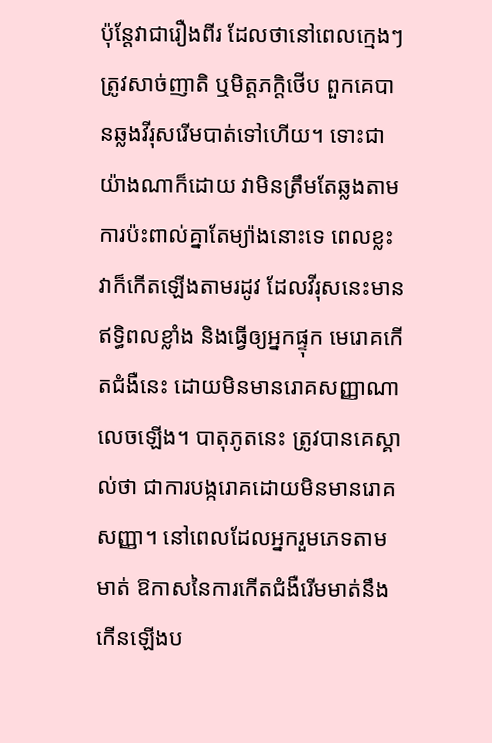ប៉ុន្តែវាជារឿងពីរ ដែលថានៅពេលក្មេងៗត្រូវសាច់ញាតិ ឬមិត្តភក្តិថើប ពួកគេបានឆ្លងវីរុសរើមបាត់ទៅហើយ។ ទោះជាយ៉ាងណាក៏ដោយ វាមិនត្រឹមតែឆ្លងតាមការប៉ះពាល់គ្នាតែម្យ៉ាងនោះទេ ពេលខ្លះវាក៏កើតឡើងតាមរដូវ ដែលវីរុសនេះមានឥទ្ធិពលខ្លាំង និងធ្វើឲ្យអ្នកផ្ទុក មេរោគកើតជំងឺនេះ ដោយមិនមានរោគសញ្ញាណាលេចឡើង។ បាតុភូតនេះ ត្រូវបានគេស្គាល់ថា ជាការបង្ករោគដោយមិនមានរោគសញ្ញា។ នៅពេលដែលអ្នករួមភេទតាមមាត់ ឱកាសនៃការកើតជំងឺរើមមាត់នឹងកើនឡើងប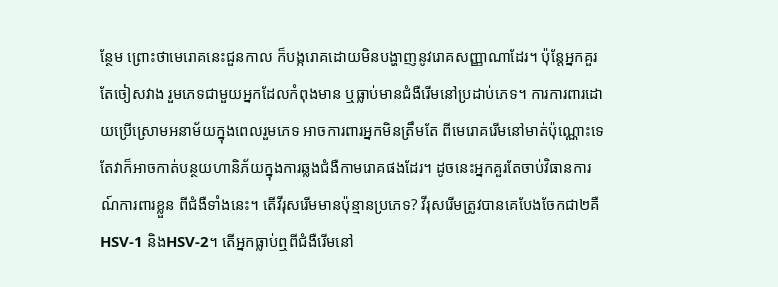ន្ថែម ព្រោះថាមេរោគនេះជួនកាល ក៏បង្ករោគដោយមិនបង្ហាញនូវរោគសញ្ញាណាដែរ។ ប៉ុន្តែអ្នកគួរតែចៀសវាង រួមភេទជាមួយអ្នកដែលកំពុងមាន ឬធ្លាប់មានជំងឺរើមនៅប្រដាប់ភេទ។ ការការពារដោយប្រើស្រោមអនាម័យក្នុងពេលរួមភេទ អាចការពារអ្នកមិនត្រឹមតែ ពីមេរោគរើមនៅមាត់ប៉ុណ្ណោះទេ តែវាក៏អាចកាត់បន្ថយហានិភ័យក្នុងការឆ្លងជំងឺកាមរោគផងដែរ។ ដូចនេះអ្នកគួរតែចាប់វិធានការណ៍ការពារខ្លួន ពីជំងឺទាំងនេះ។ តើវីរុសរើមមានប៉ុន្មានប្រភេទ? វីរុសរើមត្រូវបានគេបែងចែកជា២គឺ HSV-1 និងHSV-2។ តើអ្នកធ្លាប់ឮពីជំងឺរើមនៅ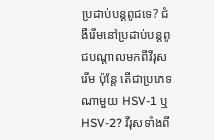ប្រដាប់បន្តពូជទេ? ជំងឺរើមនៅប្រដាប់បន្តពូជបណ្តាលមកពីវីរុសរើម ប៉ុន្តែ តើជាប្រភេទណាមួយ HSV-1 ឬ HSV-2? វីរុសទាំងពី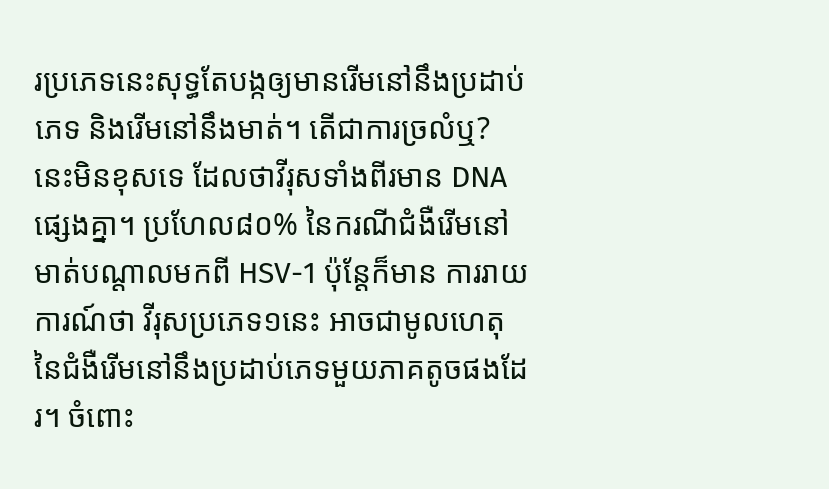រប្រភេទនេះសុទ្ធតែបង្កឲ្យមានរើមនៅនឹងប្រដាប់ភេទ និងរើមនៅនឹងមាត់។ តើជាការច្រលំឬ? នេះមិនខុសទេ ដែលថាវីរុសទាំងពីរមាន DNAផ្សេងគ្នា។ ប្រហែល៨០% នៃករណីជំងឺរើមនៅមាត់បណ្តាលមកពី HSV-1 ប៉ុន្តែក៏មាន ការរាយការណ៍ថា វីរុសប្រភេទ១នេះ អាចជាមូលហេតុ នៃជំងឺរើមនៅនឹងប្រដាប់ភេទមួយភាគតូចផងដែរ។ ចំពោះ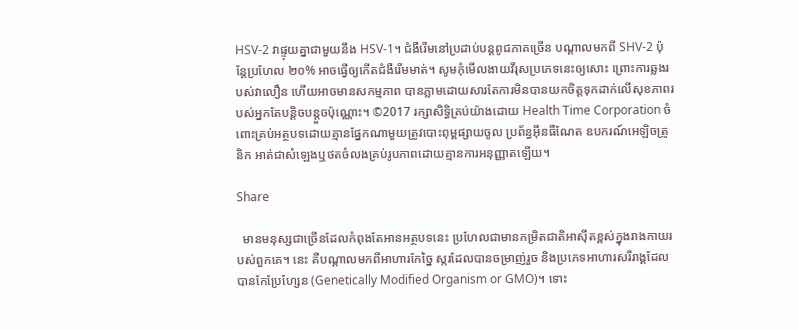HSV-2 វាផ្ទុយគ្នាជាមួយនឹង HSV-1។ ជំងឺរើមនៅប្រដាប់បន្តពូជភាគច្រើន បណ្តាលមកពី SHV-2 ប៉ុន្តែប្រហែល ២០% អាចធ្វើឲ្យកើតជំងឺរើមមាត់។ សូមកុំមើលងាយវីរុសប្រភេទនេះឲ្យសោះ ព្រោះការឆ្លងរបស់វាលឿន ហើយអាចមានសកម្មភាព បានភ្លាមដោយសារតែការមិនបានយកចិត្តទុកដាក់លើសុខភាពរបស់អ្នកតែបន្តិចបន្តួចប៉ុណ្ណោះ។ ©2017 រក្សាសិទ្ធិគ្រប់យ៉ាងដោយ Health Time Corporation ចំពោះគ្រប់អត្ថបទដោយគ្មានផ្នែកណាមួយត្រូវបោះពុម្ពផ្សាយចូល ប្រព័ន្ធអ៊ីនធឺណែត ឧបករណ៍អេឡិចត្រូនិក អាត់ជាសំឡេងឬថតចំលងគ្រប់រូបភាពដោយគ្មានការអនុញ្ញាតឡើយ។

Share

  មានមនុស្សជាច្រើនដែលកំពុងតែអានអត្ថបទនេះ ប្រហែលជាមានកម្រិតជាតិអាស៊ីតខ្ពស់ក្នុងរាងកាយរបស់ពួកគេ។ នេះ គឺបណ្ដាលមកពីអាហារកែច្នៃ ស្ករដែលបានចម្រាញ់រួច និងប្រភេទអាហារសរីរាង្គដែលបានកែប្រែហ្សែន (Genetically Modified Organism or GMO)។ ទោះ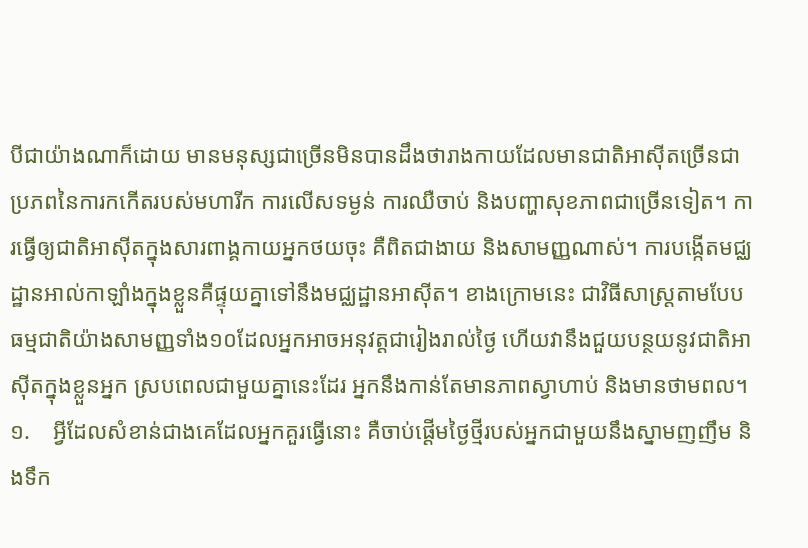បីជាយ៉ាងណាក៏ដោយ មានមនុស្សជាច្រើនមិនបានដឹងថារាងកាយដែលមានជាតិអាស៊ីតច្រើនជាប្រភពនៃការកកើតរបស់មហារីក ការលើសទម្ងន់ ការឈឺចាប់ និងបញ្ហាសុខភាពជាច្រើនទៀត។ ការធ្វើឲ្យជាតិអាស៊ីតក្នុងសារពាង្គកាយអ្នកថយចុះ គឺពិតជាងាយ និងសាមញ្ញណាស់។ ការបង្កើតមជ្ឈដ្ឋានអាល់កាឡាំងក្នុងខ្លួនគឺផ្ទុយគ្នាទៅនឹងមជ្ឈដ្ឋានអាស៊ីត។ ខាងក្រោមនេះ ជាវិធីសាស្រ្ដតាមបែបធម្មជាតិយ៉ាងសាមញ្ញទាំង១០ដែលអ្នកអាចអនុវត្ដជារៀងរាល់ថ្ងៃ ហើយវានឹងជួយបន្ថយនូវជាតិអាស៊ីតក្នុងខ្លួនអ្នក ស្របពេលជាមួយគ្នានេះដែរ អ្នកនឹងកាន់តែមានភាពស្វាហាប់ និងមានថាមពល។ ១.    អ្វីដែលសំខាន់ជាងគេដែលអ្នកគួរធ្វើនោះ គឺចាប់ផ្ដើមថ្ងៃថ្មីរបស់អ្នកជាមួយនឹងស្នាមញញឹម និងទឹក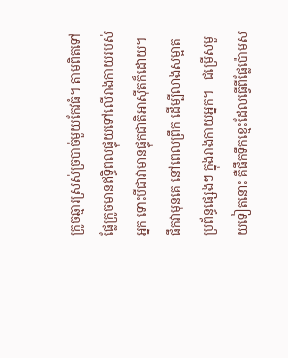ក្រូចឆ្មារស្រស់ច្របាច់មួយកែវធំ។ តាមពិតទៅ ផ្លែក្រូចមានឥទ្ធិពលផ្ទុយទៅលើរាងកាយរបស់អ្នក ទោះបីជាវាមានផ្ទុកជាតិអាស៊ីតក៏ដោយ។ ផឹកវាមុនគេ នៅពេលព្រឹក ដើម្បីលាងសម្អាតប្រព័ន្ធផ្សេងៗ ក្នុងរាងកាយអ្នក។   ជម្រើសមួយទៀតនោះ គឺផឹកទឹកខ្មេះដែលធ្វើពីផ្លែប៉ោមស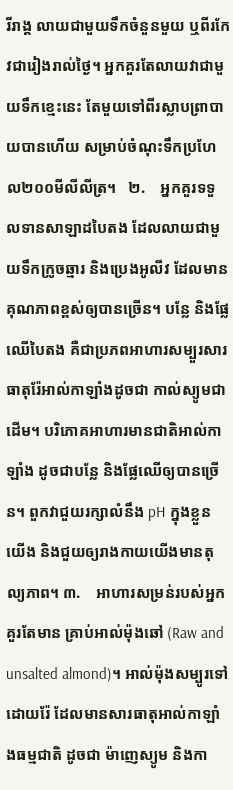រីរាង្គ លាយជាមួយទឹកចំនួនមួយ ឬពីរកែវជារៀងរាល់ថ្ងៃ។ អ្នកគួរតែលាយវាជាមួយទឹកខ្មេះនេះ តែមួយទៅពីរស្លាបព្រាបាយបានហើយ សម្រាប់ចំណុះទឹកប្រហែល២០០មីលីលីត្រ។   ២.    អ្នកគួរទទួលទានសាឡាដបៃតង ដែលលាយជាមួយទឹកក្រូចឆ្មារ និងប្រេងអូលីវ ដែលមានគុណភាពខ្ពស់ឲ្យបានច្រើន។ បន្លែ និងផ្លែឈើបៃតង គឺជាប្រភពអាហារសម្បួរសារធាតុរ៉ែអាល់កាឡាំងដូចជា កាល់ស្យូមជាដើម។ បរិភោគអាហារមានជាតិអាល់កាឡាំង ដូចជាបន្លែ និងផ្លែឈើឲ្យបានច្រើន។ ពួកវាជួយរក្សាលំនឹង pH ក្នុងខ្លួនយើង និងជួយឲ្យរាងកាយយើងមានតុល្យភាព។ ៣.    អាហារសម្រន់របស់អ្នកគួរតែមាន គ្រាប់អាល់ម៉ុងឆៅ (Raw and unsalted almond)។ អាល់ម៉ុងសម្បូរទៅដោយរ៉ែ ដែលមានសារធាតុអាល់កាឡាំងធម្មជាតិ ដូចជា ម៉ាញេស្យូម និងកា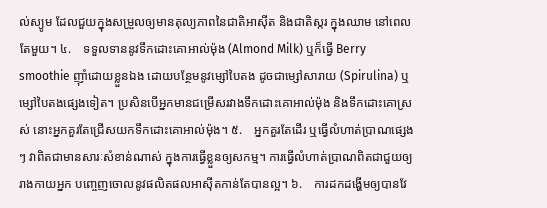ល់ស្យូម ដែលជួយក្នុងសម្រួលឲ្យមានតុល្យភាពនៃជាតិអាស៊ីត និងជាតិស្ករ ក្នុងឈាម នៅពេលតែមួយ។ ៤.    ទទួលទាននូវទឹកដោះគោអាល់ម៉ុង (Almond Milk) ឬក៏ធ្វើ Berry smoothie ញ៉ាំដោយខ្លួនឯង ដោយបន្ថែមនូវម្សៅបៃតង ដូចជាម្សៅសារាយ (Spirulina) ឬម្សៅបៃតងផ្សេងទៀត។ ប្រសិនបើអ្នកមានជម្រើសរវាងទឹកដោះគោអាល់ម៉ុង និងទឹកដោះគោស្រស់ នោះអ្នកគួរតែជ្រើសយកទឹកដោះគោអាល់ម៉ុង។ ៥.    អ្នកគួរតែដើរ ឬធ្វើលំហាត់ប្រាណផ្សេងៗ វាពិតជាមានសារៈសំខាន់ណាស់ ក្នុងការធ្វើខ្លួនឲ្យសកម្ម។ ការធ្វើលំហាត់ប្រាណពិតជាជួយឲ្យរាងកាយអ្នក បញ្ចេញចោលនូវផលិតផលអាស៊ីតកាន់តែបានល្អ។ ៦.    ការដកដង្ហើមឲ្យបានវែ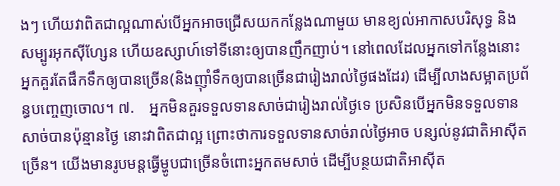ងៗ ហើយវាពិតជាល្អណាស់បើអ្នកអាចជ្រើសយកកន្លែងណាមួយ មានខ្យល់អាកាសបរិសុទ្ធ និងសម្បូរអុកស៊ីហ្សែន ហើយឧស្សាហ៍ទៅទីនោះឲ្យបានញឹកញាប់។ នៅពេលដែលអ្នកទៅកន្លែងនោះ អ្នកគួរតែផឹកទឹកឲ្យបានច្រើន(និងញ៉ាំទឹកឲ្យបានច្រើនជារៀងរាល់ថ្ងៃផងដែរ) ដើម្បីលាងសម្អាតប្រព័ន្ធបញ្ចេញចោល។ ៧.    អ្នកមិនគួរទទួលទានសាច់ជារៀងរាល់ថ្ងៃទេ ប្រសិនបើអ្នកមិនទទួលទានសាច់បានប៉ុន្មានថ្ងៃ នោះវាពិតជាល្អ ព្រោះថាការទទួលទានសាច់រាល់ថ្ងៃអាច បន្សល់នូវជាតិអាស៊ីតច្រើន។ យើងមានរូបមន្ដធ្វើម្ហូបជាច្រើនចំពោះអ្នកតមសាច់ ដើម្បីបន្ថយជាតិអាស៊ីត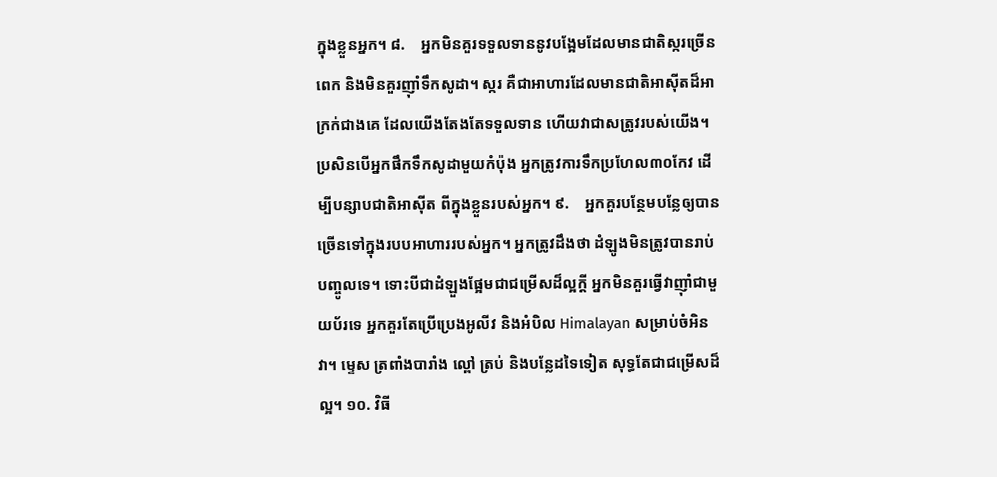ក្នុងខ្លួនអ្នក។ ៨.    អ្នកមិនគួរទទួលទាននូវបង្អែមដែលមានជាតិស្ករច្រើនពេក និងមិនគួរញ៉ាំទឹកសូដា។ ស្ករ គឺជាអាហារដែលមានជាតិអាស៊ីតដ៏អាក្រក់ជាងគេ ដែលយើងតែងតែទទួលទាន ហើយវាជាសត្រូវរបស់យើង។ ប្រសិនបើអ្នកផឹកទឹកសូដាមួយកំប៉ុង អ្នកត្រូវការទឹកប្រហែល៣០កែវ ដើម្បីបន្សាបជាតិអាស៊ីត ពីក្នុងខ្លួនរបស់អ្នក។ ៩.    អ្នកគួរបន្ថែមបន្លែឲ្យបានច្រើនទៅក្នុងរបបអាហាររបស់អ្នក។ អ្នកត្រូវដឹងថា ដំឡូងមិនត្រូវបានរាប់បញ្ចូលទេ។ ទោះបីជាដំឡួងផ្អែមជាជម្រើសដ៏ល្អក្ដី អ្នកមិនគួរធ្វើវាញ៉ាំជាមួយប័រទេ អ្នកគួរតែប្រើប្រេងអូលីវ និងអំបិល Himalayan សម្រាប់ចំអិនវា។ ម្ទេស ត្រពាំងបារាំង ល្ពៅ ត្រប់ និងបន្លែដទៃទៀត សុទ្ធតែជាជម្រើសដ៏ល្អ។ ១០. វិធី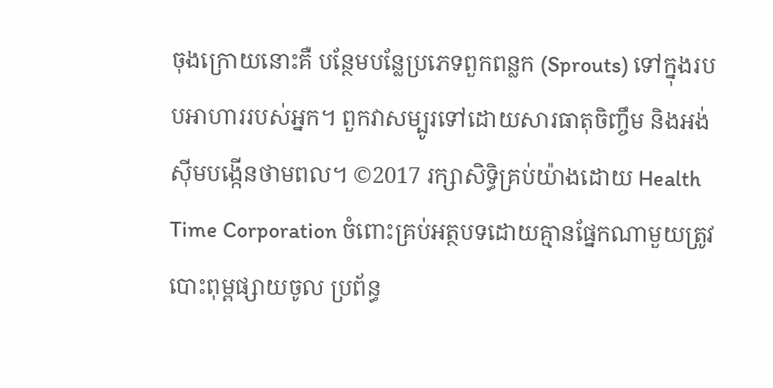ចុងក្រោយនោះគឺ បន្ថែមបន្លែប្រភេទពួកពន្លក (Sprouts) ទៅក្នុងរបបអាហាររបស់អ្នក។ ពួកវាសម្បូរទៅដោយសារធាតុចិញ្ចឹម និងអង់ស៊ីមបង្កើនថាមពល។ ©2017 រក្សាសិទ្ធិគ្រប់យ៉ាងដោយ Health Time Corporation ចំពោះគ្រប់អត្ថបទដោយគ្មានផ្នែកណាមួយត្រូវបោះពុម្ពផ្សាយចូល ប្រព័ន្ធ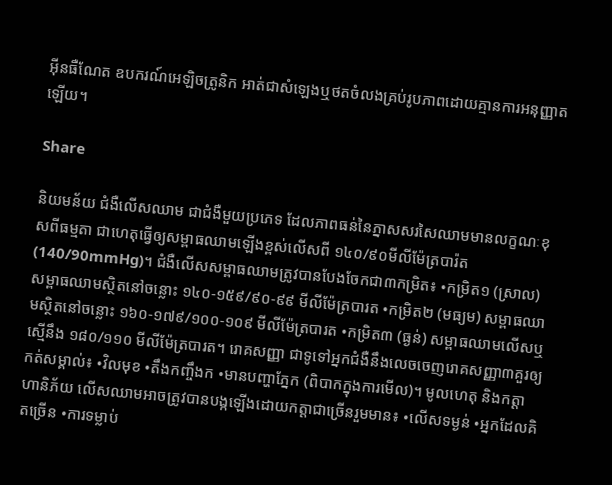អ៊ីនធឺណែត ឧបករណ៍អេឡិចត្រូនិក អាត់ជាសំឡេងឬថតចំលងគ្រប់រូបភាពដោយគ្មានការអនុញ្ញាតឡើយ។

Share

និយមន័យ ជំងឺលើសឈាម ជាជំងឺមួយប្រភេទ ដែលភាពធន់នៃភ្នាសសរសៃឈាមមានលក្ខណៈខុសពីធម្មតា ជាហេតុធ្វើឲ្យសម្ពាធឈាមឡើងខ្ពស់លើសពី ១៤០/៩០មីលីម៉ែត្របារ៉ត (140/90mmHg)។ ជំងឺលើសសម្ពាធឈាមត្រូវបានបែងចែកជា៣កម្រិត៖ •កម្រិត១ (ស្រាល) សម្ពាធឈាមស្ថិតនៅចន្លោះ ១៤០-១៥៩/៩០-៩៩ មីលីម៉ែត្របារត •កម្រិត២ (មធ្យម) សម្ពាធឈាមស្ថិតនៅចន្លោះ ១៦០-១៧៩/១០០-១០៩ មីលីម៉ែត្របារត •កម្រិត៣ (ធ្ងន់) សម្ពាធឈាមលើសឬស្មើនឹង ១៨០/១១០ មីលីម៉ែត្របារត។ រោគសញ្ញា ជាទូទៅអ្នកជំងឺនឹងលេចចេញរោគសញ្ញា៣គួរឲ្យកត់សម្គាល់៖ •វិលមុខ •តឹងកញ្ចឹងក •មានបញ្ហាភ្នែក (ពិបាកក្នុងការមើល)។ មូលហេតុ និងកត្តាហានិភ័យ លើសឈាមអាចត្រូវបានបង្កឡើងដោយកត្តាជាច្រើនរួមមាន៖ •លើសទម្ងន់ •អ្នកដែលគិតច្រើន •ការទម្លាប់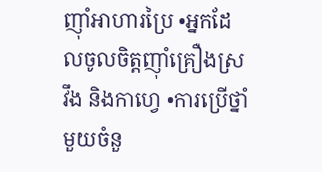ញ៉ាំអាហារប្រៃ •អ្នកដែលចូលចិត្តញ៉ាំគ្រឿងស្រវឹង និងកាហ្វេ •ការប្រើថ្នាំមួយចំនួ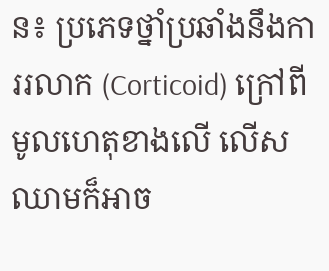ន៖ ប្រភេទថ្នាំប្រឆាំងនឹងការរលាក (Corticoid) ក្រៅពីមូលហេតុខាងលើ លើសឈាមក៏អាច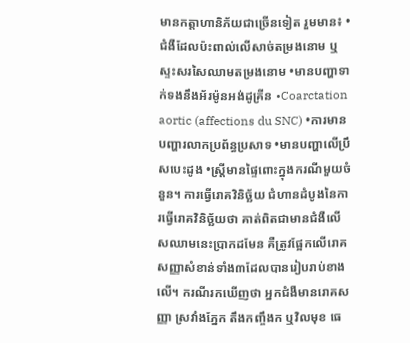មានកត្តាហានិភ័យជាច្រើនទៀត រួមមាន៖ •ជំងឺដែលប៉ះពាល់លើសាច់តម្រងនោម ឬស្ទះសរសៃឈាមតម្រងនោម •មានបញ្ហាទាក់ទងនឹងអ័រម៉ូនអង់ដូគ្រីន •Coarctation aortic (affections du SNC) •ការមានបញ្ហារលាកប្រព័ន្ធប្រសាទ •មានបញ្ហាលើប្រឹសបេះដូង •ស្ត្រីមានផ្ទៃពោះក្នុងករណីមួយចំនួន។ ការធ្វើរោគវិនិច្ឆ័យ ជំហានដំបូងនៃការធ្វើរោគវិនិច្ឆ័យថា គាត់ពិតជាមានជំងឺលើសឈាមនេះប្រាកដមែន គឺត្រូវផ្អែកលើរោគសញ្ញាសំខាន់ទាំង៣ដែលបានរៀបរាប់ខាងលើ។ ករណីរកឃើញថា អ្នកជំងឺមានរោគសញ្ញា ស្រវាំងភ្នែក តឹងកញ្ចឹងក ឬវិលមុខ ធេ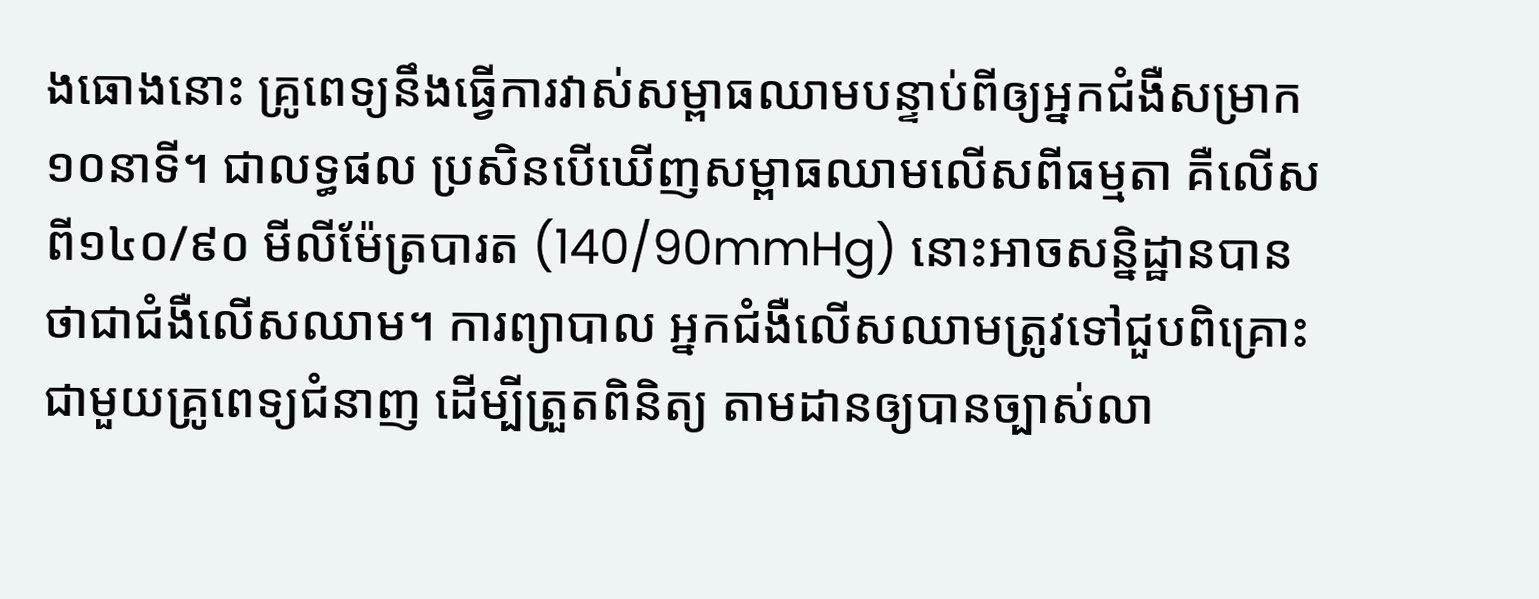ងធោងនោះ គ្រូពេទ្យនឹងធ្វើការវាស់សម្ពាធឈាមបន្ទាប់ពីឲ្យអ្នកជំងឺសម្រាក១០នាទី។ ជាលទ្ធផល ប្រសិនបើឃើញសម្ពាធឈាមលើសពីធម្មតា គឺលើសពី១៤០/៩០ មីលីម៉ែត្របារត (140/90mmHg) នោះអាចសន្និដ្ឋានបានថាជាជំងឺលើសឈាម។ ការព្យាបាល អ្នកជំងឺលើសឈាមត្រូវទៅជួបពិគ្រោះជាមួយគ្រូពេទ្យជំនាញ ដើម្បីត្រួតពិនិត្យ តាមដានឲ្យបានច្បាស់លា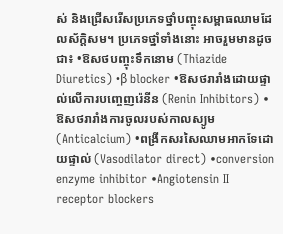ស់ និងជ្រើសរើសប្រភេទថ្នាំបញ្ចុះសម្ពាធឈាមដែលស័ក្តិសម។ ប្រភេទថ្នាំទាំងនោះ អាចរួមមានដូចជា៖ •ឱសថបញ្ចុះទឹកនោម (Thiazide Diuretics) •β blocker •ឱសថរារាំងដោយផ្ទាល់លើការបញ្ចេញរ៉េនីន (Renin Inhibitors) •ឱសថរារាំងការចូលរបស់កាលស្យូម (Anticalcium) •ពង្រីកសរសៃឈាមអាកទែដោយផ្ទាល់ (Vasodilator direct) •conversion enzyme inhibitor •Angiotensin II receptor blockers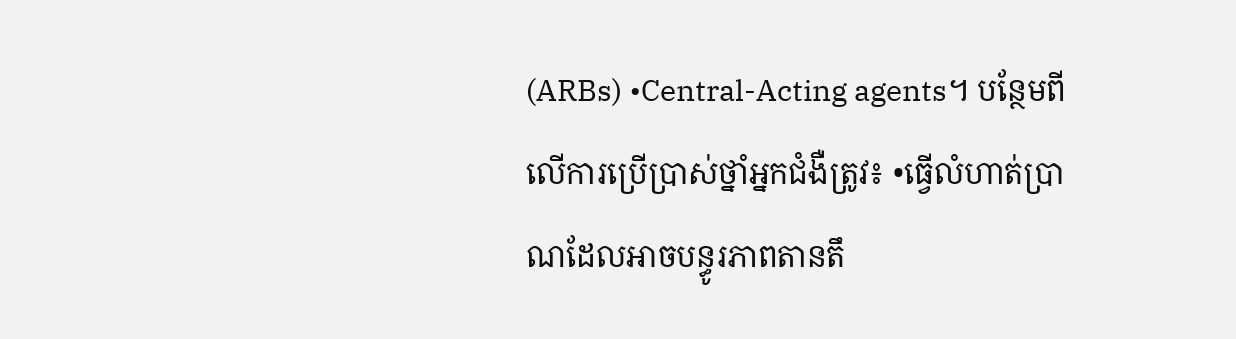(ARBs) •Central-Acting agents។ បន្ថែមពីលើការប្រើប្រាស់ថ្នាំអ្នកជំងឺត្រូវ៖ •ធ្វើលំហាត់ប្រាណដែលអាចបន្ធូរភាពតានតឹ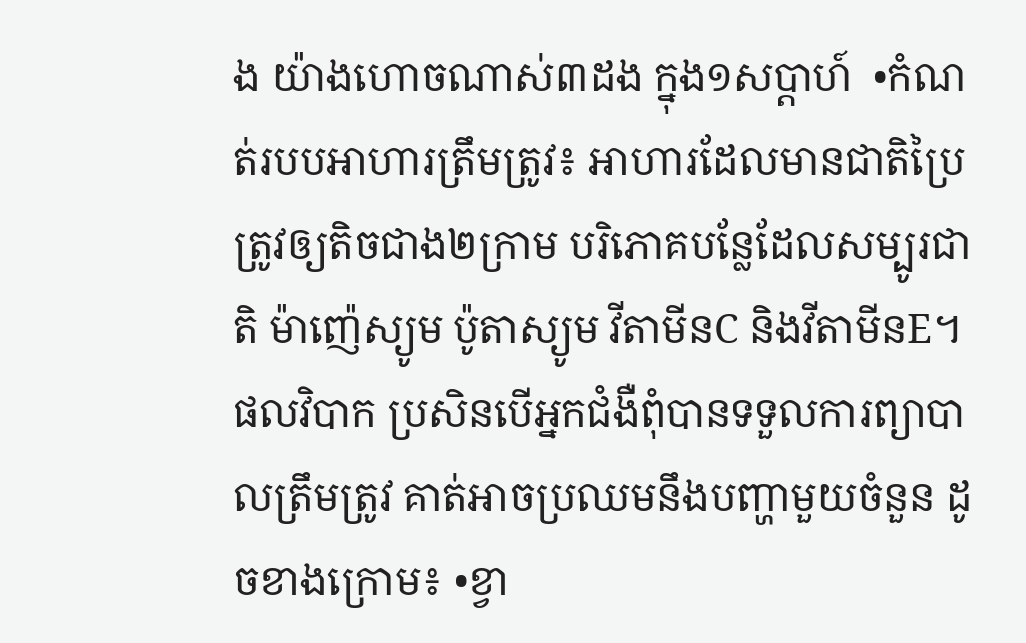ង យ៉ាងហោចណាស់៣ដង ក្នុង១សប្តាហ៍  •កំណត់របបអាហារត្រឹមត្រូវ៖ អាហារដែលមានជាតិប្រៃត្រូវឲ្យតិចជាង២ក្រាម បរិភោគបន្លែដែលសម្បូរជាតិ ម៉ាញ៉េស្យូម ប៉ូតាស្យូម វីតាមីនC និងវីតាមីនE។ ផលវិបាក ប្រសិនបើអ្នកជំងឺពុំបានទទួលការព្យាបាលត្រឹមត្រូវ គាត់អាចប្រឈមនឹងបញ្ហាមួយចំនួន ដូចខាងក្រោម៖ •ខ្វា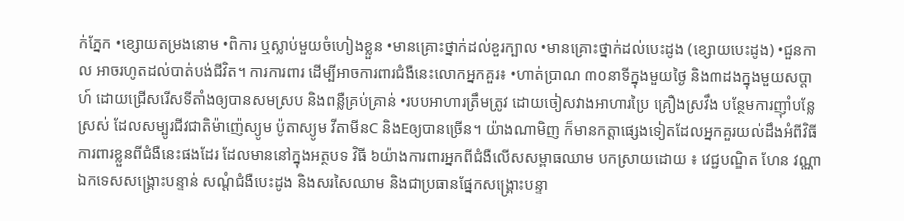ក់ភ្នែក •ខ្សោយតម្រងនោម •ពិការ ឬស្លាប់មួយចំហៀងខ្លួន •មានគ្រោះថ្នាក់ដល់ខួរក្បាល •មានគ្រោះថ្នាក់ដល់បេះដូង (ខ្សោយបេះដូង) •ជួនកាល អាចរហូតដល់បាត់បង់ជីវិត។ ការការពារ ដើម្បីអាចការពារជំងឺនេះលោកអ្នកគួរ៖ •ហាត់ប្រាណ ៣០នាទីក្នុងមួយថ្ងៃ និង៣ដងក្នុងមួយសប្តាហ៍ ដោយជ្រើសរើសទីតាំងឲ្យបានសមស្រប និងពន្លឺគ្រប់គ្រាន់ •របបអាហារត្រឹមត្រូវ ដោយចៀសវាងអាហារប្រៃ គ្រឿងស្រវឹង បន្ថែមការញ៉ាំបន្លែស្រស់ ដែលសម្បូរជីវជាតិម៉ាញ៉េស្យូម ប៉ូតាស្យូម វីតាមីនC និងEឲ្យបានច្រើន។ យ៉ាងណាមិញ ក៏មានកត្តាផ្សេងទៀតដែលអ្នកគួរយល់ដឹងអំពីវិធីការពារខ្លួនពីជំងឺនេះផងដែរ ដែលមាននៅក្នុងអត្ថបទ វិធី ៦យ៉ាងការពារអ្នកពីជំងឺលើសសម្ពាធឈាម បកស្រាយដោយ ៖ វេជ្ជបណ្ឌិត ហែន វណ្ណា ឯកទេសសង្រ្គោះបន្ទាន់ សណ្តំជំងឺបេះដូង និងសរសៃឈាម និងជាប្រធានផ្នែកសង្រ្គោះបន្ទា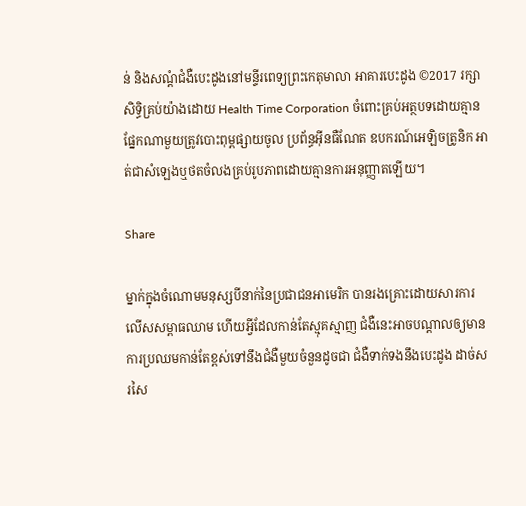ន់ និងសណ្តំជំងឺបេះដូងនៅមន្ទីរពេទ្យព្រះកេតុមាលា អាគារបេះដូង ©2017 រក្សាសិទ្ធិគ្រប់យ៉ាងដោយ Health Time Corporation ចំពោះគ្រប់អត្ថបទដោយគ្មានផ្នែកណាមួយត្រូវបោះពុម្ពផ្សាយចូល ប្រព័ន្ធអ៊ីនធឺណែត ឧបករណ៍អេឡិចត្រូនិក អាត់ជាសំឡេងឬថតចំលងគ្រប់រូបភាពដោយគ្មានការអនុញ្ញាតឡើយ។

Share

ម្នាក់ក្នុងចំណោមមនុស្សបីនាក់នៃប្រជាជនអាមេរិក បានរងគ្រោះដោយសារការលើសសម្ពាធឈាម ហើយអ្វីដែលកាន់តែស្មុគស្មាញ ជំងឺនេះអាចបណ្តាលឲ្យមានការប្រឈមកាន់តែខ្ពស់ទៅនឹងជំងឺមួយចំនួនដូចជា ជំងឺទាក់ទងនឹងបេះដូង ដាច់សរសៃ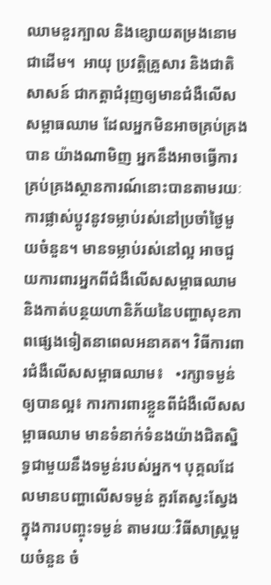ឈាមខួរក្បាល និងខ្សោយតម្រងនោមជាដើម។  អាយុ ប្រវត្តិគ្រួសារ និងជាតិសាសន៍ ជាកត្តាជំរុញឲ្យមានជំងឺលើសសម្ពាធឈាម ដែលអ្នកមិនអាចគ្រប់គ្រងបាន យ៉ាងណាមិញ អ្នកនឹងអាចធ្វើការគ្រប់គ្រងស្ថានការណ៍នោះបានតាមរយៈ ការផ្លាស់ប្តូវនូវទម្លាប់រស់នៅប្រចាំថ្ងៃមួយចំនួន។ មានទម្លាប់រស់នៅល្អ អាចជួយការពារអ្នកពីជំងឺលើសសម្ពាធឈាម និងកាត់បន្ថយហានិភ័យនៃបញ្ហាសុខភាពផ្សេងទៀតនាពេលអនាគត។ វិធីការពារជំងឺលើសសម្ពាធឈាម៖   •រក្សាទម្ងន់ឲ្យបានល្អ៖ ការការពារខ្លួនពីជំងឺលើសសម្ពាធឈាម មានទំនាក់ទំនងយ៉ាងជិតស្និទ្ធជាមួយនឹងទម្ងន់របស់អ្នក។ បុគ្គលដែលមានបញ្ហាលើសទម្ងន់ គួរតែស្វះស្វែងក្នុងការបញ្ចុះទម្ងន់ តាមរយៈវិធីសាស្រ្តមួយចំនួន ចំ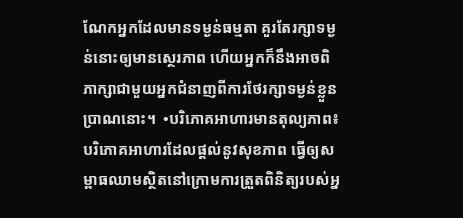ណែកអ្នកដែលមានទម្ងន់ធម្មតា គួរតែរក្សាទម្ងន់នោះឲ្យមានស្ថេរភាព ហើយអ្នកក៏នឹងអាចពិភាក្សាជាមួយអ្នកជំនាញពីការថែរក្សាទម្ងន់ខ្លួនប្រាណនោះ។  •បរិភោគអាហារមានតុល្យភាព៖ បរិភោគអាហារដែលផ្តល់នូវសុខភាព ធ្វើឲ្យសម្ពាធឈាមស្ថិតនៅក្រោមការត្រួតពិនិត្យរបស់អ្ន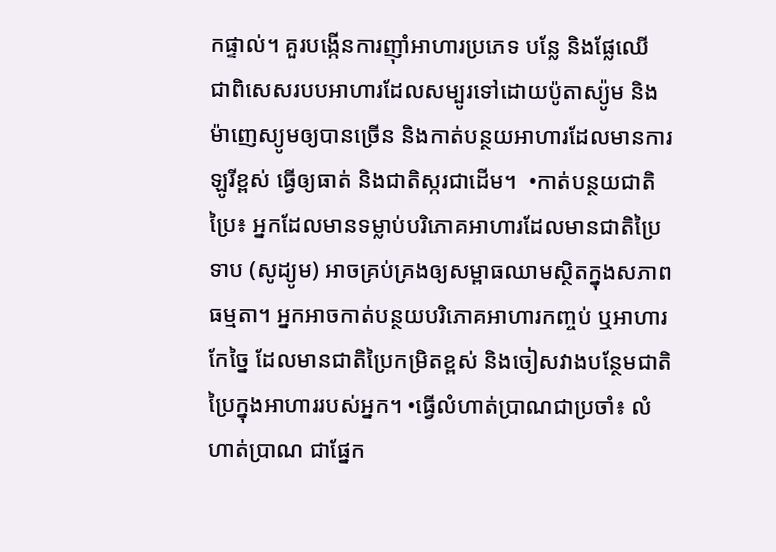កផ្ទាល់។ គួរបង្កើនការញ៉ាំអាហារប្រភេទ បន្លែ និងផ្លែឈើ ជាពិសេសរបបអាហារដែលសម្បូរទៅដោយប៉ូតាស្យ៉ូម និងម៉ាញេស្យូមឲ្យបានច្រើន និងកាត់បន្ថយអាហារដែលមានការឡូរីខ្ពស់ ធ្វើឲ្យធាត់ និងជាតិស្ករជាដើម។  •កាត់បន្ថយជាតិប្រៃ៖ អ្នកដែលមានទម្លាប់បរិភោគអាហារដែលមានជាតិប្រៃទាប (សូដ្យូម) អាចគ្រប់គ្រងឲ្យសម្ពាធឈាមស្ថិតក្នុងសភាពធម្មតា។ អ្នកអាចកាត់បន្ថយបរិភោគអាហារកញ្ចប់ ឬអាហារកែច្នៃ ដែលមានជាតិប្រៃកម្រិតខ្ពស់ និងចៀសវាងបន្ថែមជាតិប្រៃក្នុងអាហាររបស់អ្នក។ •ធ្វើលំហាត់ប្រាណជាប្រចាំ៖ លំហាត់ប្រាណ ជាផ្នែក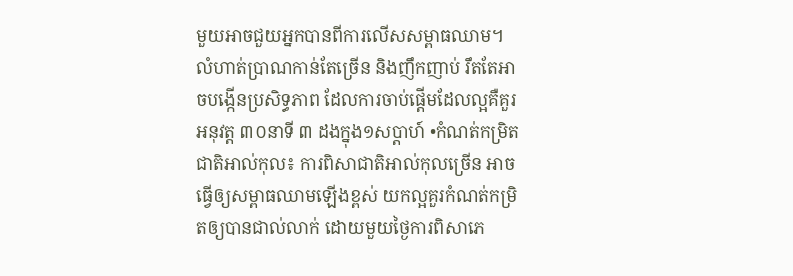មួយអាចជួយអ្នកបានពីការលើសសម្ពាធឈាម។ លំហាត់ប្រាណកាន់តែច្រើន និងញឹកញាប់ រឹតតែអាចបង្កើនប្រសិទ្ធភាព ដែលការចាប់ផ្តើមដែលល្អគឺគួរអនុវត្ត ៣០នាទី ៣ ដងក្នុង១សប្តាហ៍ •កំណត់កម្រិតជាតិអាល់កុល៖ ការពិសាជាតិអាល់កុលច្រើន អាចធ្វើឲ្យសម្ពាធឈាមឡើងខ្ពស់ យកល្អគួរកំណត់កម្រិតឲ្យបានជាល់លាក់ ដោយមួយថ្ងៃការពិសាភេ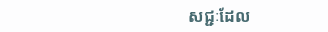សជ្ជៈដែល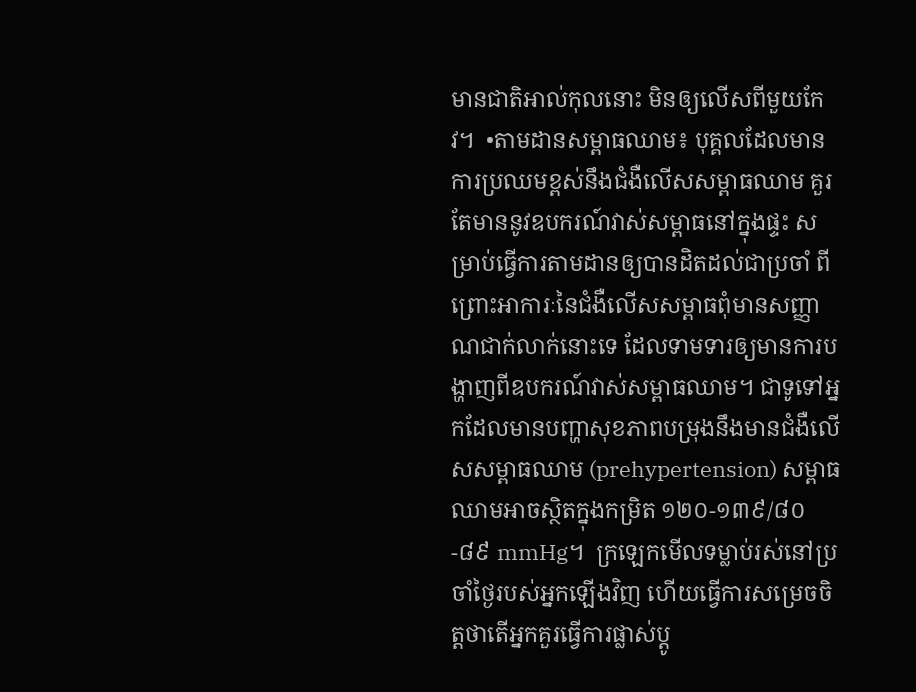មានជាតិអាល់កុលនោះ មិនឲ្យលើសពីមួយកែវ។  •តាមដានសម្ពាធឈាម៖ បុគ្គលដែលមានការប្រឈមខ្ពស់នឹងជំងឺលើសសម្ពាធឈាម គួរតែមាននូវឧបករណ៍វាស់សម្ពាធនៅក្នុងផ្ទះ សម្រាប់ធ្វើការតាមដានឲ្យបានដិតដល់ជាប្រចាំ ពីព្រោះអាការៈនៃជំងឺលើសសម្ពាធពុំមានសញ្ញាណជាក់លាក់នោះទេ ដែលទាមទារឲ្យមានការបង្ហាញពីឧបករណ៍វាស់សម្ពាធឈាម។ ជាទូទៅអ្នកដែលមានបញ្ហាសុខភាពបម្រុងនឹងមានជំងឺលើសសម្ពាធឈាម (prehypertension) សម្ពាធឈាមអាចស្ថិតក្នុងកម្រិត ១២០-១៣៩/៨០-៨៩ mmHg។  ក្រឡេកមើលទម្លាប់រស់នៅប្រចាំថ្ងៃរបស់អ្នកឡើងវិញ ហើយធ្វើការសម្រេចចិត្តថាតើអ្នកគួរធ្វើការផ្លាស់ប្តូ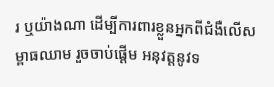រ ឬយ៉ាងណា ដើម្បីការពារខ្លួនអ្នកពីជំងឺលើសម្ពាធឈាម រួចចាប់ផ្តើម អនុវត្តនូវទ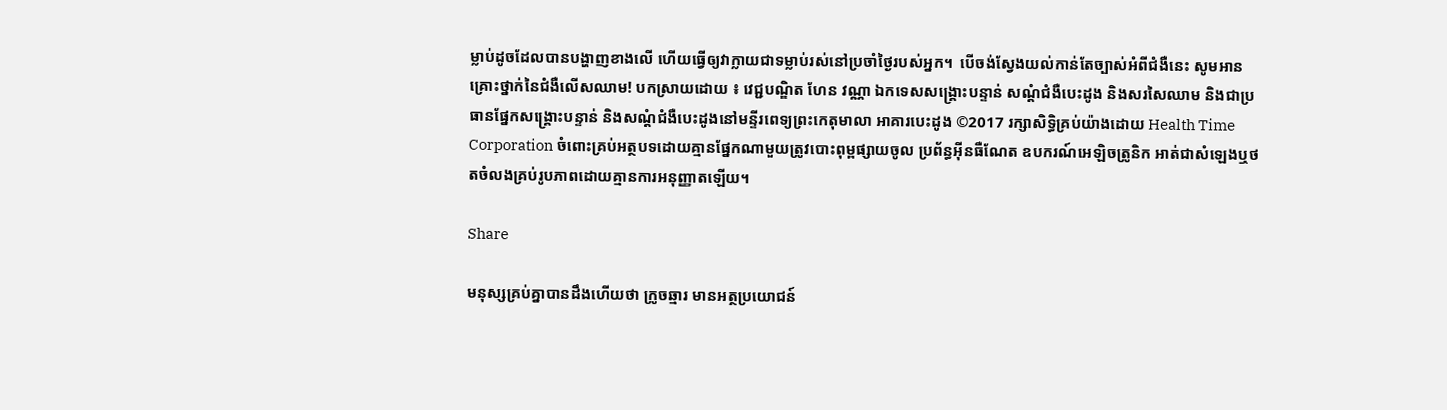ម្លាប់ដូចដែលបានបង្ហាញខាងលើ ហើយធ្វើឲ្យវាក្លាយជាទម្លាប់រស់នៅប្រចាំថ្ងៃរបស់អ្នក។  បើចង់ស្វែងយល់កាន់តែច្បាស់អំពីជំងឺនេះ សូមអាន គ្រោះថ្នាក់នៃជំងឺលើសឈាម! បកស្រាយដោយ ៖ វេជ្ជបណ្ឌិត ហែន វណ្ណា ឯកទេសសង្រ្គោះបន្ទាន់ សណ្តំជំងឺបេះដូង និងសរសៃឈាម និងជាប្រធានផ្នែកសង្រ្គោះបន្ទាន់ និងសណ្តំជំងឺបេះដូងនៅមន្ទីរពេទ្យព្រះកេតុមាលា អាគារបេះដូង ©2017 រក្សាសិទ្ធិគ្រប់យ៉ាងដោយ Health Time Corporation ចំពោះគ្រប់អត្ថបទដោយគ្មានផ្នែកណាមួយត្រូវបោះពុម្ពផ្សាយចូល ប្រព័ន្ធអ៊ីនធឺណែត ឧបករណ៍អេឡិចត្រូនិក អាត់ជាសំឡេងឬថតចំលងគ្រប់រូបភាពដោយគ្មានការអនុញ្ញាតឡើយ។

Share

មនុស្សគ្រប់គ្នាបានដឹងហើយថា ក្រូចឆ្មារ មានអត្ថប្រយោជន៍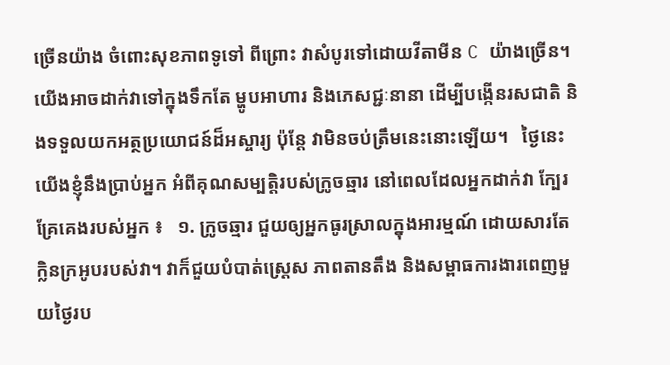ច្រើនយ៉ាង ចំពោះសុខភាពទូទៅ ពីព្រោះ វាសំបូរទៅដោយវីតាមីន C យ៉ាងច្រើន។ យើងអាចដាក់វាទៅក្នុងទឹកតែ ម្ហូបអាហារ និងភេសជ្ជៈនានា ដើម្បីបង្កើនរសជាតិ និងទទួលយកអត្ថប្រយោជន៍ដ៏អស្ចារ្យ ប៉ុន្តែ វាមិនចប់ត្រឹមនេះនោះឡើយ។   ថ្ងៃនេះ យើងខ្ញុំនឹងប្រាប់អ្នក អំពីគុណសម្បត្តិរបស់ក្រូចឆ្មារ នៅពេលដែលអ្នកដាក់វា ក្បែរគ្រែគេងរបស់អ្នក ៖   ១. ក្រូចឆ្មារ ជួយឲ្យអ្នកធូរស្រាលក្នុងអារម្មណ៍ ដោយសារតែក្លិនក្រអូបរបស់វា។ វាក៏ជួយបំបាត់ស្រ្តេស ភាពតានតឹង និងសម្ពាធការងារពេញមួយថ្ងៃរប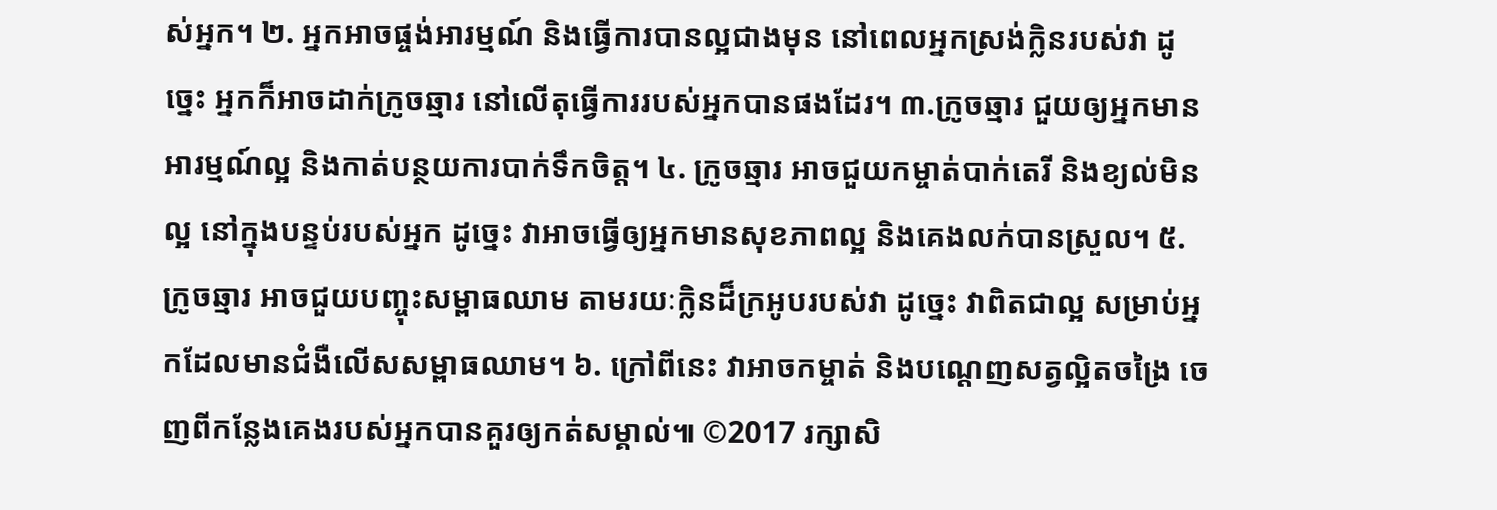ស់អ្នក។ ២. អ្នកអាចផ្ចង់អារម្មណ៍ និងធ្វើការបានល្អជាងមុន នៅពេលអ្នកស្រង់ក្លិនរបស់វា ដូច្នេះ អ្នកក៏អាចដាក់ក្រូចឆ្មារ នៅលើតុធ្វើការរបស់អ្នកបានផងដែរ។ ៣.ក្រូចឆ្មារ ជួយឲ្យអ្នកមានអារម្មណ៍ល្អ និងកាត់បន្ថយការបាក់ទឹកចិត្ត។ ៤. ក្រូចឆ្មារ អាចជួយកម្ចាត់បាក់តេរី និងខ្យល់មិនល្អ នៅក្នុងបន្ទប់របស់អ្នក ដូច្នេះ វាអាចធ្វើឲ្យអ្នកមានសុខភាពល្អ និងគេងលក់បានស្រួល។ ៥. ក្រូចឆ្មារ អាចជួយបញ្ចុះសម្ពាធឈាម តាមរយៈក្លិនដ៏ក្រអូបរបស់វា ដូច្នេះ វាពិតជាល្អ សម្រាប់អ្នកដែលមានជំងឺលើសសម្ពាធឈាម។ ៦. ក្រៅពីនេះ វាអាចកម្ចាត់ និងបណ្តេញសត្វល្អិតចង្រៃ ចេញពីកន្លែងគេងរបស់អ្នកបានគួរឲ្យកត់សម្គាល់៕ ©2017 រក្សាសិ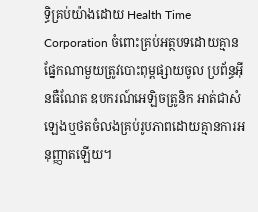ទ្ធិគ្រប់យ៉ាងដោយ Health Time Corporation ចំពោះគ្រប់អត្ថបទដោយគ្មានផ្នែកណាមួយត្រូវបោះពុម្ពផ្សាយចូល ប្រព័ន្ធអ៊ីនធឺណែត ឧបករណ៍អេឡិចត្រូនិក អាត់ជាសំឡេងឬថតចំលងគ្រប់រូបភាពដោយគ្មានការអនុញ្ញាតឡើយ។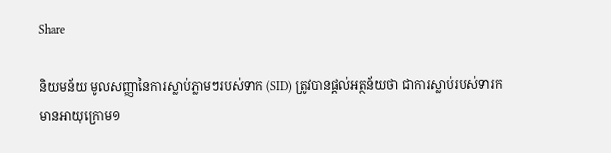Share

និយមន័យ មូលសញ្ញានៃការស្លាប់ភ្លាមៗរបស់ទាក (SID) ត្រូវបានផ្តល់អត្ថន័យថា ជាការស្លាប់របស់ទារកមានអាយុក្រោម១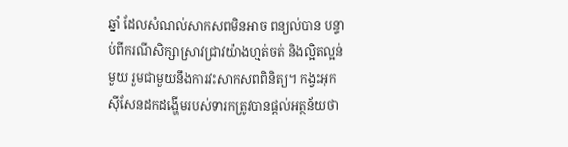ឆ្នាំ ដែលសំណល់សាកសពមិនអាច ពន្យល់បាន បន្ទាប់ពីករណីសិក្សាស្រាវជ្រាវយ៉ាងហ្មត់ចត់ និងល្អិតល្អន់មួយ រួមជាមួយនឹងការវះសាកសពពិនិត្យ។ កង្វះអុកស៊ីសែនដកដង្ហើមរបស់ទារកត្រូវបានផ្តល់អត្ថន័យថា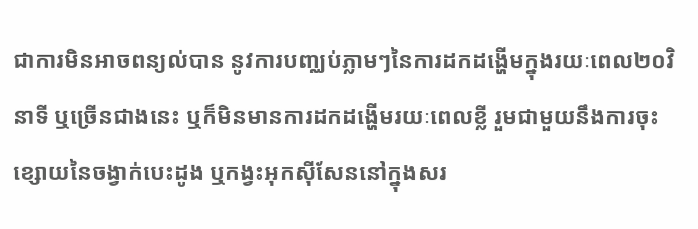ជាការមិនអាចពន្យល់បាន នូវការបញ្ឈប់ភ្លាមៗនៃការដកដង្ហើមក្នុងរយៈពេល២០វិនាទី ឬច្រើនជាងនេះ ឬក៏មិនមានការដកដង្ហើមរយៈពេលខ្លី រួមជាមួយនឹងការចុះខ្សោយនៃចង្វាក់បេះដូង ឬកង្វះអុកស៊ីសែននៅក្នុងសរ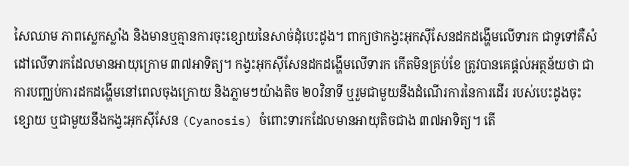សៃឈាម ភាពស្លេកស្លាំង និងមានឬគ្មានការចុះខ្សោយនៃសាច់ដុំបេះដូង។ ពាក្យថាកង្វះអុកស៊ីសែនដកដង្ហើមលើទារក ជាទូទៅគឺសំដៅលើទារកដែលមានអាយុក្រោម ៣៧អាទិត្យ។ កង្វះអុកស៊ីសែនដកដង្ហើមលើទារក កើតមិនគ្រប់ខែ ត្រូវបានគេផ្តល់អត្ថន័យថា ជាការបញ្ឈប់ការដកដង្ហើមនៅពេលចុងក្រោយ និងភ្លាមៗយ៉ាងតិច ២០វិនាទី ឬរួមជាមួយនឹងដំណើរការនៃការដើរ របស់បេះដូងចុះខ្សោយ ឬជាមួយនឹងកង្វះអុកស៊ីសែន (Cyanosis) ចំពោះទារកដែលមានអាយុតិចជាង ៣៧អាទិត្យ។ តើ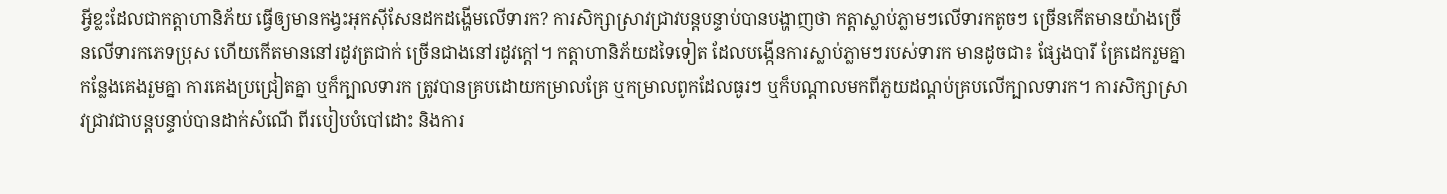អ្វីខ្លះដែលជាកត្តាហានិភ័យ ធ្វើឲ្យមានកង្វះអុកស៊ីសែនដកដង្ហើមលើទារក? ការសិក្សាស្រាវជ្រាវបន្តបន្ទាប់បានបង្ហាញថា កត្តាស្លាប់ភ្លាមៗលើទារកតូចៗ ច្រើនកើតមានយ៉ាងច្រើនលើទារកភេទប្រុស ហើយកើតមាននៅរដូវត្រជាក់ ច្រើនជាងនៅរដូវក្តៅ។ កត្តាហានិភ័យដទៃទៀត ដែលបង្កើនការស្លាប់ភ្លាមៗរបស់ទារក មានដូចជា៖ ផ្សែងបារី គ្រែដេករួមគ្នា កន្លែងគេងរួមគ្នា ការគេងប្រជ្រៀតគ្នា ឬក៏ក្បាលទារក ត្រូវបានគ្របដោយកម្រាលគ្រែ ឬកម្រាលពូកដែលធូរៗ ឬក៏បណ្តាលមកពីភួយដណ្តប់គ្របលើក្បាលទារក។ ការសិក្សាស្រាវជ្រាវជាបន្តបន្ទាប់បានដាក់សំណើ ពីរបៀបបំបៅដោះ និងការ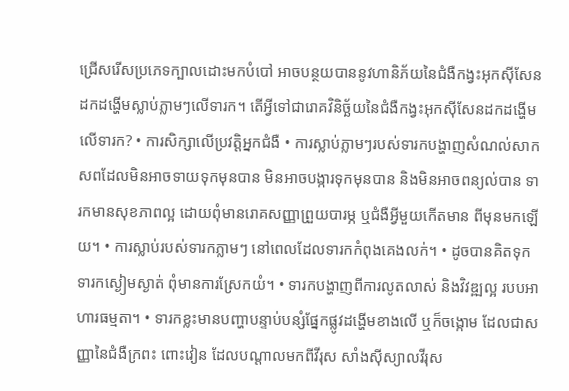ជ្រើសរើសប្រភេទក្បាលដោះមកបំបៅ អាចបន្ថយបាននូវហានិភ័យនៃជំងឺកង្វះអុកស៊ីសែនដកដង្ហើមស្លាប់ភ្លាមៗលើទារក។ តើអ្វីទៅជារោគវិនិច្ឆ័យនៃជំងឺកង្វះអុកស៊ីសែនដកដង្ហើមលើទារក? • ការសិក្សាលើប្រវត្តិអ្នកជំងឺ • ការស្លាប់ភ្លាមៗរបស់ទារកបង្ហាញសំណល់សាកសពដែលមិនអាចទាយទុកមុនបាន មិនអាចបង្ការទុកមុនបាន និងមិនអាចពន្យល់បាន ទារកមានសុខភាពល្អ ដោយពុំមានរោគសញ្ញាព្រួយបារម្ភ ឬជំងឺអ្វីមួយកើតមាន ពីមុនមកឡើយ។ • ការស្លាប់របស់ទារកភ្លាមៗ នៅពេលដែលទារកកំពុងគេងលក់។ • ដូចបានគិតទុក ទារកស្ងៀមស្ងាត់ ពុំមានការស្រែកយំ។ • ទារកបង្ហាញពីការលូតលាស់ និងវិវឌ្ឍល្អ របបអាហារធម្មតា។ • ទារកខ្លះមានបញ្ហាបន្ទាប់បន្សំផ្នែកផ្លូវដង្ហើមខាងលើ ឬក៏ចង្កោម ដែលជាសញ្ញានៃជំងឺក្រពះ ពោះវៀន ដែលបណ្តាលមកពីវីរុស សាំងស៊ីស្យាលវីរុស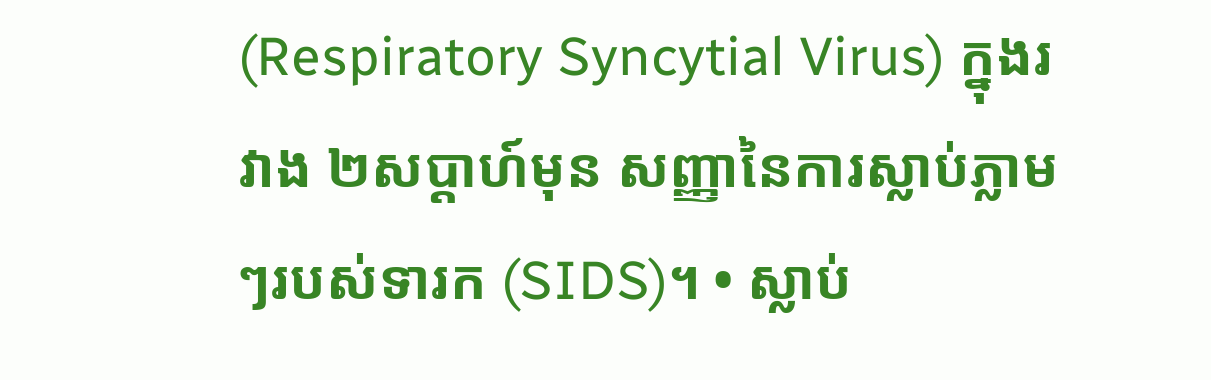(Respiratory Syncytial Virus) ក្នុងរវាង ២សប្តាហ៍មុន សញ្ញានៃការស្លាប់ភ្លាមៗរបស់ទារក (SIDS)។ • ស្លាប់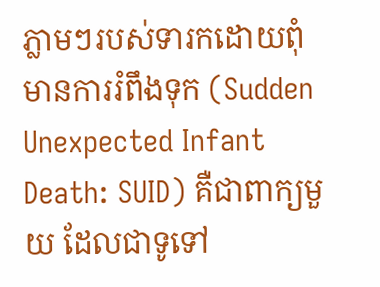ភ្លាមៗរបស់ទារកដោយពុំមានការរំពឹងទុក (Sudden Unexpected Infant Death: SUID) គឺជាពាក្យមួយ ដែលជាទូទៅ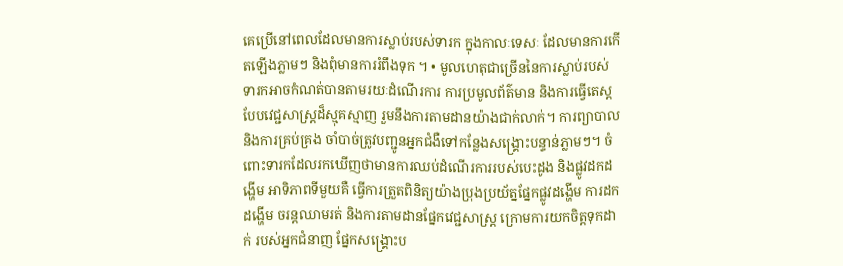គេប្រើនៅពេលដែលមានការស្លាប់របស់ទារក ក្នុងកាលៈទេសៈ ដែលមានការកើតឡើងភ្លាមៗ និងពុំមានការរំពឹងទុក ។ • មូលហេតុជាច្រើននៃការស្លាប់របស់ទារកអាចកំណត់បានតាមរយៈដំណើរការ ការប្រមូលព័ត៌មាន និងការធ្វើតេស្តបែបវេជ្ជសាស្រ្តដ៏ស្មុគស្មាញ រួមនឹងការតាមដានយ៉ាងជាក់លាក់។ ការព្យាបាល និងការគ្រប់គ្រង ចាំបាច់ត្រូវបញ្ជូនអ្នកជំងឺទៅកន្លែងសង្គ្រោះបន្ទាន់ភ្លាមៗ។ ចំពោះទារកដែលរកឃើញថាមានការឈប់ដំណើរការរបស់បេះដូង និងផ្លូវដកដង្ហើម អាទិភាពទីមួយគឺ ធ្វើការត្រួតពិនិត្យយ៉ាងប្រុងប្រយ័ត្នផ្នែកផ្លូវដង្ហើម ការដកដង្ហើម ចរន្តឈាមរត់ និងការតាមដានផ្នែកវេជ្ជសាស្រ្ត ក្រោមការយកចិត្តទុកដាក់ របស់អ្នកជំនាញ ផ្នែកសង្គ្រោះប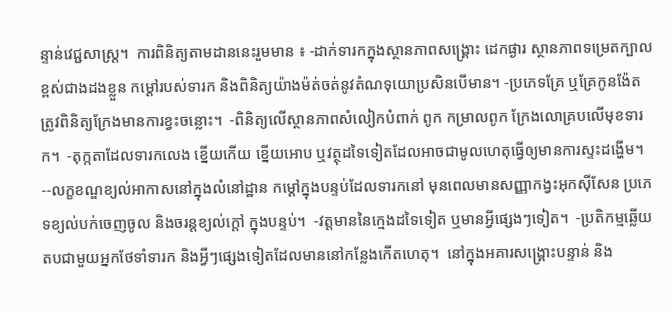ន្ទាន់វេជ្ជសាស្រ្ត។  ការពិនិត្យតាមដាននេះរួមមាន ៖ -ដាក់ទារកក្នុងស្ថានភាពសង្គ្រោះ ដេកផ្ងារ ស្ថានភាពទម្រេតក្បាលខ្ពស់ជាងដងខ្លួន កម្តៅរបស់ទារក និងពិនិត្យយ៉ាងម៉ត់ចត់នូវតំណទុយោប្រសិនបើមាន។ -ប្រភេទគ្រែ ឬគ្រែកូនង៉ែត ត្រូវពិនិត្យក្រែងមានការខ្វះចន្លោះ។  -ពិនិត្យលើស្ថានភាពសំលៀកបំពាក់ ពូក កម្រាលពូក ក្រែងលោគ្របលើមុខទារក។  -តុក្កតាដែលទារកលេង ខ្នើយកើយ ខ្នើយអោប ឬវត្ថុដទៃទៀតដែលអាចជាមូលហេតុធ្វើឲ្យមានការស្ទះដង្ហើម។ --លក្ខខណ្ឌខ្យល់អាកាសនៅក្នុងលំនៅដ្ឋាន កម្តៅក្នុងបន្ទប់ដែលទារកនៅ មុនពេលមានសញ្ញាកង្វះអុកស៊ីសែន ប្រភេទខ្យល់បក់ចេញចូល និងចរន្តខ្យល់ក្តៅ ក្នុងបន្ទប់។  -វត្តមាននៃក្មេងដទៃទៀត ឬមានអ្វីផ្សេងៗទៀត។  -ប្រតិកម្មឆ្លើយតបជាមួយអ្នកថែទាំទារក និងអ្វីៗផ្សេងទៀតដែលមាននៅកន្លែងកើតហេតុ។  នៅក្នុងអគារសង្គ្រោះបន្ទាន់ និង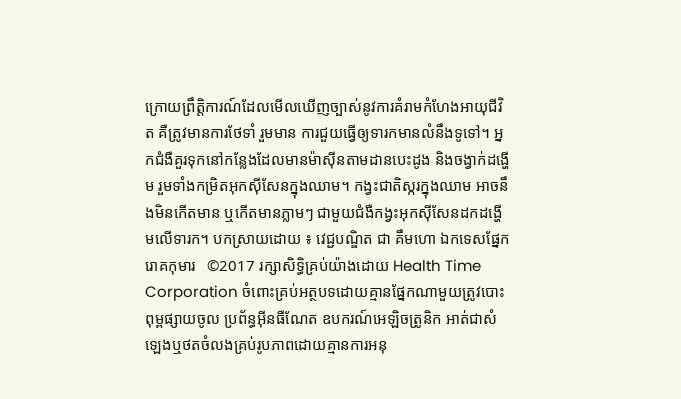ក្រោយព្រឹត្តិការណ៍ដែលមើលឃើញច្បាស់នូវការគំរាមកំហែងអាយុជីវិត គឺត្រូវមានការថែទាំ រួមមាន ការជួយធ្វើឲ្យទារកមានលំនឹងទូទៅ។ អ្នកជំងឺគួរទុកនៅកន្លែងដែលមានម៉ាស៊ីនតាមដានបេះដូង និងចង្វាក់ដង្ហើម រួមទាំងកម្រិតអុកស៊ីសែនក្នុងឈាម។ កង្វះជាតិស្ករក្នុងឈាម អាចនឹងមិនកើតមាន ឬកើតមានភ្លាមៗ ជាមួយជំងឺកង្វះអុកស៊ីសែនដកដង្ហើមលើទារក។ បកស្រាយដោយ ៖ វេជ្ជបណ្ឌិត ជា គឹមហោ ឯកទេសផ្នែករោគកុមារ   ©2017 រក្សាសិទ្ធិគ្រប់យ៉ាងដោយ Health Time Corporation ចំពោះគ្រប់អត្ថបទដោយគ្មានផ្នែកណាមួយត្រូវបោះពុម្ពផ្សាយចូល ប្រព័ន្ធអ៊ីនធឺណែត ឧបករណ៍អេឡិចត្រូនិក អាត់ជាសំឡេងឬថតចំលងគ្រប់រូបភាពដោយគ្មានការអនុ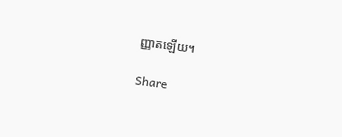ញ្ញាតឡើយ។

Share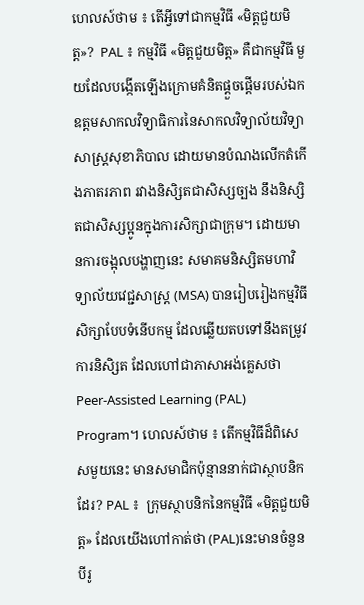ហេលស៍ថាម ៖ តើអ្វីទៅជាកម្មវិធី «មិត្តជួយមិត្ត»?  PAL ៖ កម្មវិធី «មិត្តជួយមិត្ត» គឺជាកម្មវិធី មួយដែលបង្កើតឡើងក្រោមគំនិតផ្ដួចផ្ដើមរបស់ឯកឧត្តមសាកលវិទ្យាធិការនៃសាកលវិទ្យាល័យវិទ្យាសាស្ដ្រសុខាភិបាល ដោយមានបំណងលើកតំកើងភាតរភាព រវាងនិសិ្សតជាសិស្សច្បង នឹងនិស្សិតជាសិស្សប្អូនក្នុងការសិក្សាជាក្រុម។ ដោយមានការចង្អុលបង្ហាញនេះ សមាគមនិស្សិតមហាវិទ្យាល័យវេជ្ជសាស្រ្ដ (MSA) បានរៀបរៀងកម្មវិធីសិក្សាបែបទំនើបកម្ម ដែលឆ្លើយតបទៅនឹងតម្រូវការនិសិ្សត ដែលហៅជាភាសាអង់គ្លេសថា Peer-Assisted Learning (PAL) Program។ ហេលស៍ថាម ៖ តើកម្មវិធីដ៏ពិសេសមួយនេះ មានសមាជិកប៉ុន្មាននាក់ជាស្ថាបនិកដែរ? PAL ៖  ក្រុមស្ថាបនិកនៃកម្មវិធី «មិត្តជួយមិត្ត» ដែលយើងហៅកាត់ថា (PAL)នេះមានចំនួនបីរូ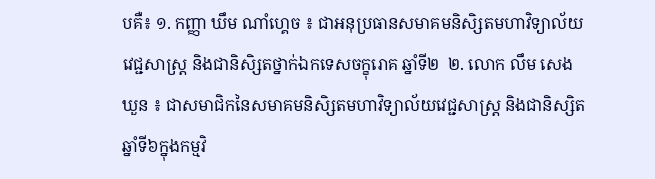បគឺ៖ ១. កញ្ញា ឃឹម ណាំហ្គេច ៖ ជាអនុប្រធានសមាគមនិសិ្សតមហាវិទ្យាល័យវេជ្ជសាស្រ្ដ និងជានិសិ្សតថ្នាក់ឯកទេសចក្ខុរោគ ឆ្នាំទី២  ២. លោក លឹម សេងឃួន ៖ ជាសមាជិកនៃសមាគមនិសិ្សតមហាវិទ្យាល័យវេជ្ជសាស្រ្ដ និងជានិស្សិតឆ្នាំទី៦ក្នុងកម្មវិ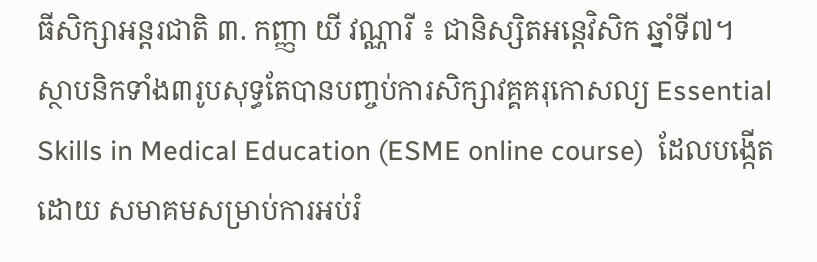ធីសិក្សាអន្តរជាតិ ៣. កញ្ញា យី វណ្ណារី ៖ ជានិស្សិតអន្តេវិសិក ឆ្នាំទី៧។        ស្ថាបនិកទាំង៣រូបសុទ្ធតែបានបញ្ចប់ការសិក្សាវគ្គគរុកោសល្យ Essential Skills in Medical Education (ESME online course)  ដែលបង្កើតដោយ សមាគមសម្រាប់ការអប់រំ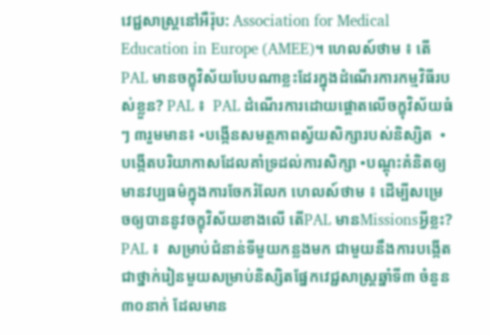វេជ្ជសាស្រ្តនៅអឺរ៉ុប: Association for Medical Education in Europe (AMEE)។ ហេលស៍ថាម ៖ តើ PAL មានចក្ខុវិស័យបែបណាខ្លះដែរក្នុងដំណើរការកម្មវិធីរបស់ខ្លួន? PAL ៖  PAL ដំណើរការដោយផ្តោតលើចក្ខុវិស័យធំៗ ៣រួមមាន៖ •បង្កើនសមត្ថភាពស្វ័យសិក្សារបស់និស្សិត  •បង្កើតបរិយាកាសដែលគាំទ្រដល់ការសិក្សា •បណ្តុះគំនិតឲ្យមានវប្បធម៌ក្នុងការចែករំលែក ហេលស៍ថាម ៖ ដើម្បីសម្រេចឲ្យបាននូវចក្ខុវិស័យខាងលើ តើPAL មានMissionsអ្វីខ្លះ? PAL ៖  សម្រាប់ជំនាន់ទីមួយកន្លងមក ជាមួយនឹងការបង្កើតជាថ្នាក់រៀនមួយសម្រាប់និស្សិតផ្នែកវេជ្ជសាស្រ្តឆ្នាំទី៣ ចំនួន ៣០នាក់ ដែលមាន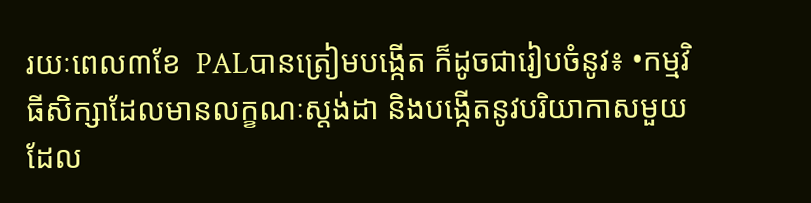រយៈពេល៣ខែ  PALបានត្រៀមបង្កើត ក៏ដូចជារៀបចំនូវ៖ •កម្មវិធីសិក្សាដែលមានលក្ខណៈស្តង់ដា និងបង្កើតនូវបរិយាកាសមួយដែល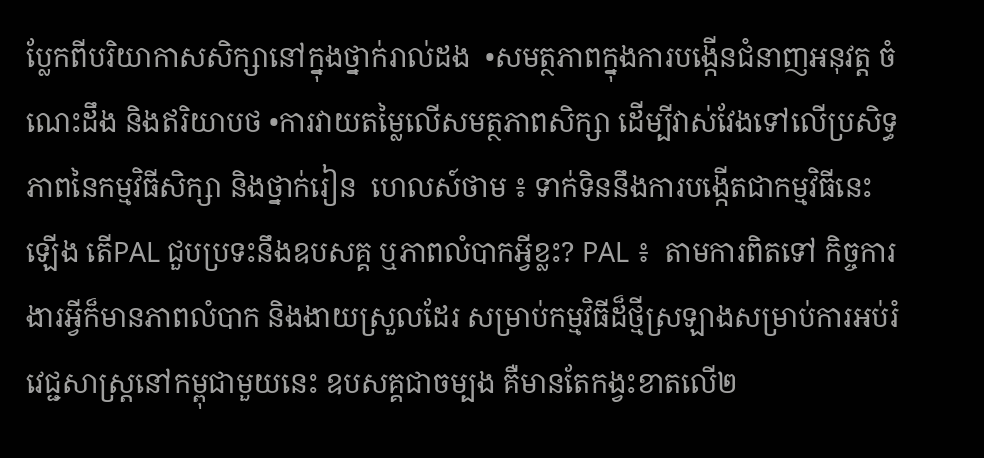ប្លែកពីបរិយាកាសសិក្សានៅក្នុងថ្នាក់រាល់ដង  •សមត្ថភាពក្នុងការបង្កើនជំនាញអនុវត្ត ចំណេះដឹង និងឥរិយាបថ •ការវាយតម្លៃលើសមត្ថភាពសិក្សា ដើម្បីវាស់វែងទៅលើប្រសិទ្ធភាពនៃកម្មវិធីសិក្សា និងថ្នាក់រៀន  ហេលស៍ថាម ៖ ទាក់ទិននឹងការបង្កើតជាកម្មវិធីនេះឡើង តើPAL ជួបប្រទះនឹងឧបសគ្គ ឬភាពលំបាកអ្វីខ្លះ? PAL ៖  តាមការពិតទៅ កិច្ចការងារអ្វីក៏មានភាពលំបាក និងងាយស្រួលដែរ សម្រាប់កម្មវិធីដ៏ថ្មីស្រឡាងសម្រាប់ការអប់រំវេជ្ជសាស្រ្តនៅកម្ពុជាមួយនេះ ឧបសគ្គជាចម្បង គឺមានតែកង្វះខាតលើ២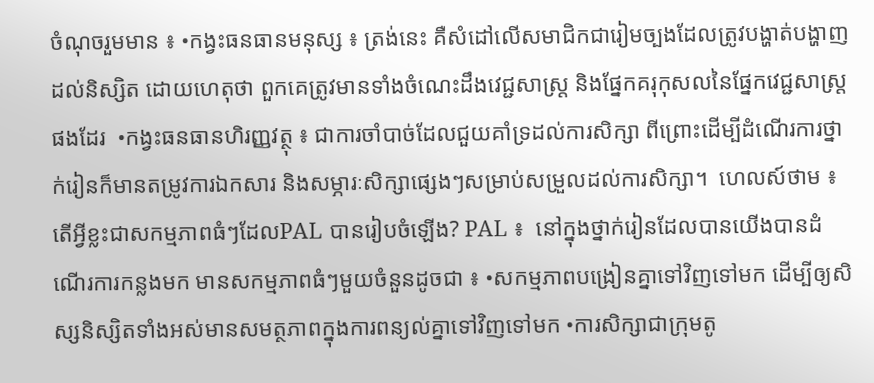ចំណុចរួមមាន ៖ •កង្វះធនធានមនុស្ស ៖ ត្រង់នេះ គឺសំដៅលើសមាជិកជារៀមច្បងដែលត្រូវបង្ហាត់បង្ហាញដល់និស្សិត ដោយហេតុថា ពួកគេត្រូវមានទាំងចំណេះដឹងវេជ្ជសាស្រ្ត និងផ្នែកគរុកុសលនៃផ្នែកវេជ្ជសាស្រ្តផងដែរ  •កង្វះធនធានហិរញ្ញវត្ថុ ៖ ជាការចាំបាច់ដែលជួយគាំទ្រដល់ការសិក្សា ពីព្រោះដើម្បីដំណើរការថ្នាក់រៀនក៏មានតម្រូវការឯកសារ និងសម្ភារៈសិក្សាផ្សេងៗសម្រាប់សម្រួលដល់ការសិក្សា។  ហេលស៍ថាម ៖ តើអ្វីខ្លះជាសកម្មភាពធំៗដែលPAL បានរៀបចំឡើង? PAL ៖  នៅក្នុងថ្នាក់រៀនដែលបានយើងបានដំណើរការកន្លងមក មានសកម្មភាពធំៗមួយចំនួនដូចជា ៖ •សកម្មភាពបង្រៀនគ្នាទៅវិញទៅមក ដើម្បីឲ្យសិស្សនិស្សិតទាំងអស់មានសមត្ថភាពក្នុងការពន្យល់គ្នាទៅវិញទៅមក •ការសិក្សាជាក្រុមតូ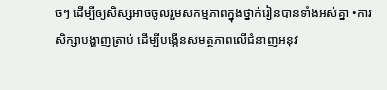ចៗ ដើម្បីឲ្យសិស្សអាចចូលរួមសកម្មភាពក្នុងថ្នាក់រៀនបានទាំងអស់គ្នា •ការសិក្សាបង្ហាញត្រាប់ ដើម្បីបង្កើនសមត្ថភាពលើជំនាញអនុវ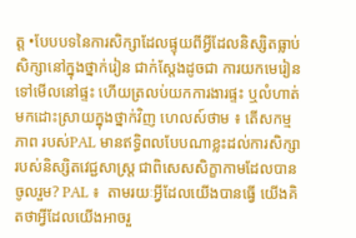ត្ត •បែបបទនៃការសិក្សាដែលផ្ទុយពីអ្វីដែលនិស្សិតធ្លាប់សិក្សានៅក្នុងថ្នាក់រៀន ជាក់ស្តែងដូចជា ការយកមេរៀនទៅមើលនៅផ្ទះ ហើយត្រលប់យកការងារផ្ទះ ឬលំហាត់មកដោះស្រាយក្នុងថ្នាក់វិញ ហេលស៍ថាម ៖ តើសកម្មភាព របស់PAL មានឥទ្ធិពលបែបណាខ្លះដល់ការសិក្សារបស់និស្សិតវេជ្ជសាស្រ្ត ជាពិសេសសិក្ខាកាមដែលបានចូលរួម? PAL ៖  តាមរយៈអ្វីដែលយើងបានធ្វើ យើងគិតថាអ្វីដែលយើងអាចរួ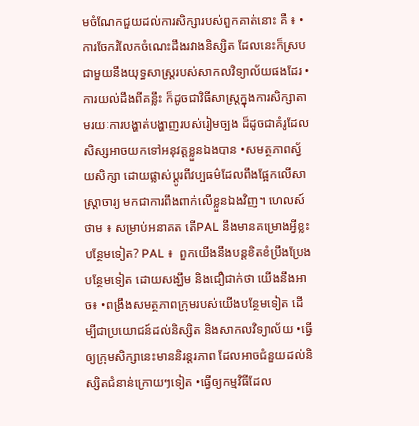មចំណែកជួយដល់ការសិក្សារបស់ពួកគាត់នោះ គឺ ៖ •ការចែករំលែកចំណេះដឹងរវាងនិស្សិត ដែលនេះក៏ស្របជាមួយនឹងយុទ្ធសាស្រ្តរបស់សាកលវិទ្យាល័យផងដែរ •ការយល់ដឹងពីគន្លឹះ ក៏ដូចជាវិធីសាស្រ្តក្នុងការសិក្សាតាមរយៈការបង្ហាត់បង្ហាញរបស់រៀមច្បង ដ៏ដូចជាគំរូដែលសិស្សអាចយកទៅអនុវត្តខ្លួនឯងបាន •សមត្ថភាពស្វ័យសិក្សា ដោយផ្លាស់ប្តូរពីវប្បធម៌ដែលពឹងផ្អែកលើសាស្រ្តាចារ្យ មកជាការពឹងពាក់លើខ្លួនឯងវិញ។ ហេលស៍ថាម ៖ សម្រាប់អនាគត តើPAL នឹងមានគម្រោងអ្វីខ្លះបន្ថែមទៀត? PAL ៖  ពួកយើងនឹងបន្តខិតខំប្រឹងប្រែងបន្ថែមទៀត ដោយសង្ឃឹម និងជឿជាក់ថា យើងនឹងអាច៖ •ពង្រឹងសមត្ថភាពក្រុមរបស់យើងបន្ថែមទៀត ដើម្បីជាប្រយោជន៍ដល់និស្សិត និងសាកលវិទ្យាល័យ •ធ្វើឲ្យក្រុមសិក្សានេះមាននិរន្តរភាព ដែលអាចជំនួយដល់និស្សិតជំនាន់ក្រោយៗទៀត •ធ្វើឲ្យកម្មវិធីដែល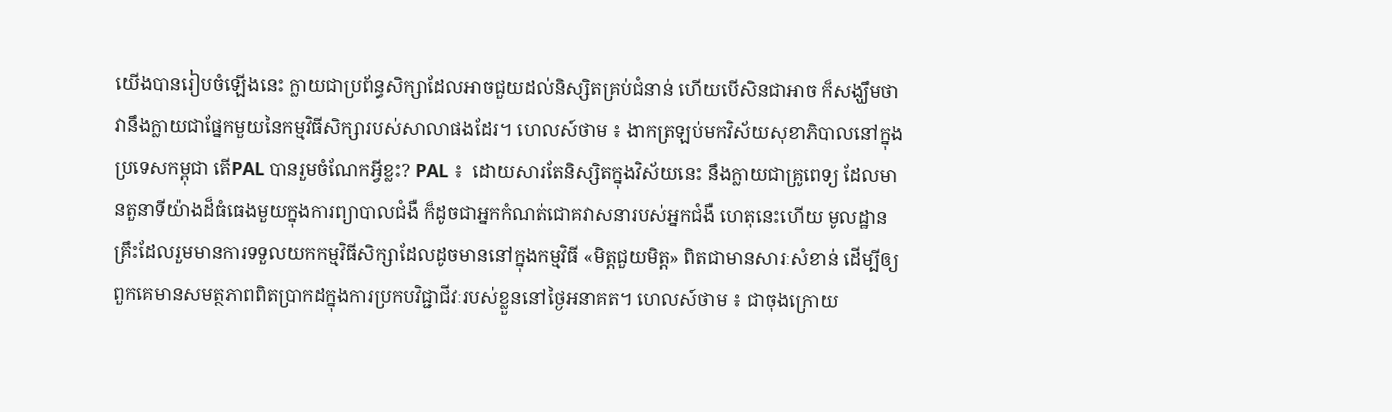យើងបានរៀបចំឡើងនេះ ក្លាយជាប្រព័ន្ធសិក្សាដែលអាចជួយដល់និស្សិតគ្រប់ជំនាន់ ហើយបើសិនជាអាច ក៏សង្ឃឹមថា វានឹងក្លាយជាផ្នែកមួយនៃកម្មវិធីសិក្សារបស់សាលាផងដែរ។ ហេលស៍ថាម ៖ ងាកត្រឡប់មកវិស័យសុខាភិបាលនៅក្នុងប្រទេសកម្ពុជា តើPAL បានរួមចំណែកអ្វីខ្លះ? PAL ៖  ដោយសារតែនិស្សិតក្នុងវិស័យនេះ នឹងក្លាយជាគ្រូពេទ្យ ដែលមានតួនាទីយ៉ាងដ៏ធំធេងមួយក្នុងការព្យាបាលជំងឺ ក៏ដូចជាអ្នកកំណត់ជោគវាសនារបស់អ្នកជំងឺ ហេតុនេះហើយ មូលដ្ឋានគ្រឹះដែលរួមមានការទទួលយកកម្មវិធីសិក្សាដែលដូចមាននៅក្នុងកម្មវិធី «មិត្តជួយមិត្ត» ពិតជាមានសារៈសំខាន់ ដើម្បីឲ្យពួកគេមានសមត្ថភាពពិតប្រាកដក្នុងការប្រកបវិជ្ជាជីវៈរបស់ខ្លួននៅថ្ងៃអនាគត។ ហេលស៍ថាម ៖ ជាចុងក្រោយ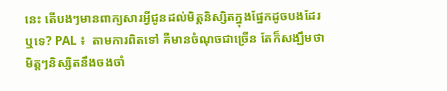នេះ តើបងៗមានពាក្យសារអ្វីជូនដល់មិត្តនិស្សិតក្នុងផ្នែកដូចបងដែរឬទេ? PAL ៖  តាមការពិតទៅ គឺមានចំណុចជាច្រើន តែក៏សង្ឃឹមថាមិត្តៗនិស្សិតនឹងចងចាំ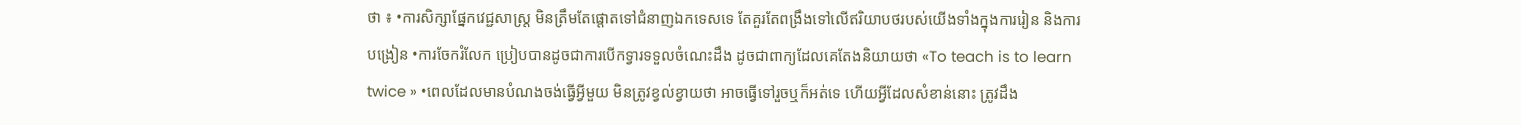ថា ៖ •ការសិក្សាផ្នែកវេជ្ជសាស្រ្ត មិនត្រឹមតែផ្តោតទៅជំនាញឯកទេសទេ តែគួរតែពង្រឹងទៅលើឥរិយាបថរបស់យើងទាំងក្នុងការរៀន និងការបង្រៀន •ការចែករំលែក ប្រៀបបានដូចជាការបើកទ្វារទទួលចំណេះដឹង ដូចជាពាក្យដែលគេតែងនិយាយថា «To teach is to learn twice » •ពេលដែលមានបំណងចង់ធ្វើអ្វីមួយ មិនត្រូវខ្វល់ខ្វាយថា អាចធ្វើទៅរួចឬក៏អត់ទេ ហើយអ្វីដែលសំខាន់នោះ ត្រូវដឹង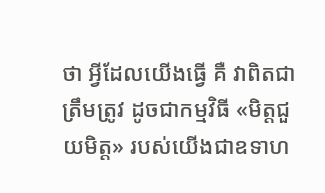ថា អ្វីដែលយើងធ្វើ គឺ វាពិតជាត្រឹមត្រូវ ដូចជាកម្មវិធី «មិត្តជួយមិត្ត» របស់យើងជាឧទាហ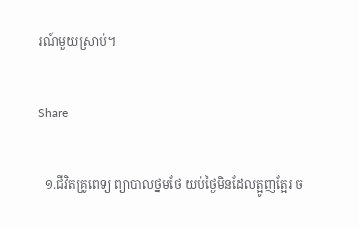រណ៍មួយស្រាប់។

Share

  ១.ជីវិតគ្រូពេទ្យ ព្យាបាលថ្នមថែ យប់ថ្ងៃមិនដែលត្អូញត្អែរ ច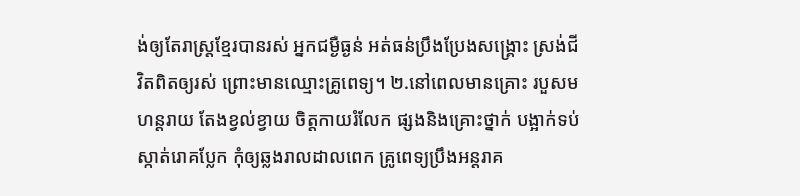ង់ឲ្យតែរាស្រ្តខ្មែរបានរស់ អ្នកជម្ងឺធ្ងន់ អត់ធន់ប្រឹងប្រែងសង្រ្គោះ ស្រង់ជីវិតពិតឲ្យរស់ ព្រោះមានឈ្មោះគ្រូពេទ្យ។ ២.នៅពេលមានគ្រោះ របួសមហន្តរាយ តែងខ្វល់ខ្វាយ ចិត្តកាយរំលែក ផ្សងនិងគ្រោះថ្នាក់ បង្អាក់ទប់ស្កាត់រោគប្លែក កុំឲ្យឆ្លងរាលដាលពេក គ្រូពេទ្យប្រឹងអន្តរាគ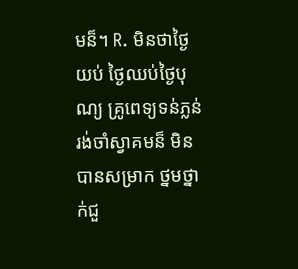មន៏។ R. មិនថាថ្ងៃយប់ ថ្ងៃឈប់ថ្ងៃបុណ្យ គ្រូពេទ្យទន់ភ្លន់រង់ចាំស្វាគមន៏ មិនបានសម្រាក ថ្នមថ្នាក់ជួ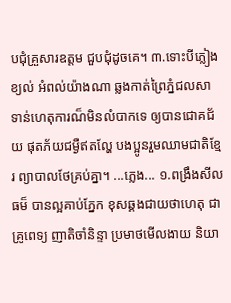បជុំគ្រួសារឧត្តម ជួបជំុដូចគេ។ ៣.ទោះបីភ្លៀងខ្យល់ អំពល់យ៉ាងណា ឆ្លងកាត់ព្រៃភ្នំជលសា ទាន់ហេតុការណ៏មិនលំបាកទេ ឲ្យបានជោគជ័យ ផុតភ័យជម្ងឺឥតល្ហែ បងប្អូនរួមឈាមជាតិខ្មែរ ព្យាបាលថែគ្រប់គ្នា។ ...ភ្លេង... ១.ពង្រឹងសីលធម៏ បានល្អគាប់ភ្នែក ខុសឆ្គងជាយថាហេតុ ជាគ្រូពេទ្យ ញាតិចាំនិន្ទា ប្រមាថមើលងាយ និយា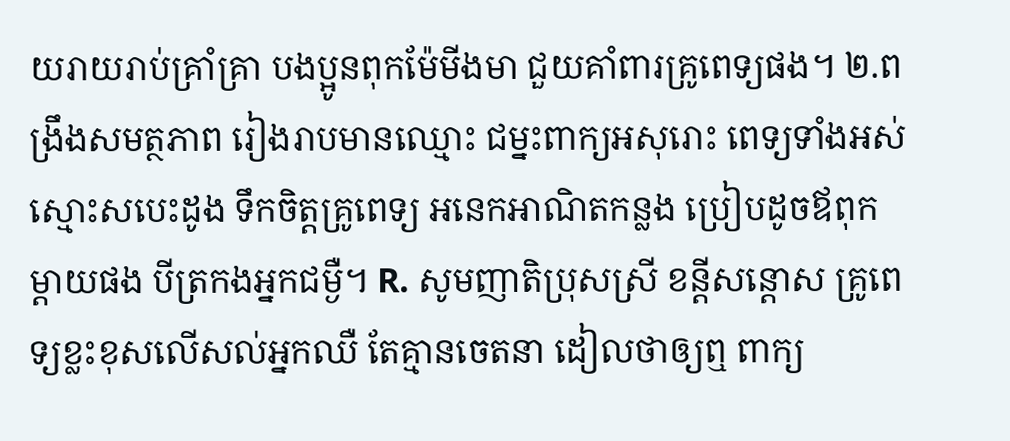យរាយរាប់គ្រាំគ្រា បងប្អូនពុកម៉ែមីងមា ជួយគាំពារគ្រូពេទ្យផង។ ២.ពង្រឹងសមត្ថភាព រៀងរាបមានឈ្មោះ ជម្នះពាក្យអសុរោះ ពេទ្យទាំងអស់ស្មោះសបេះដូង ទឹកចិត្តគ្រូពេទ្យ អនេកអាណិតកន្លង ប្រៀបដូចឪពុកម្ដាយផង បីត្រកងអ្នកជម្ងឺ។ R. សូមញាតិប្រុសស្រី ខន្តីសន្ដោស គ្រូពេទ្យខ្លះខុសលើសល់អ្នកឈឺ តែគ្មានចេតនា ដៀលថាឲ្យឮ ពាក្យ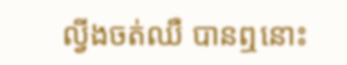ល្វីងចត់ឈឺ បានឮនោះ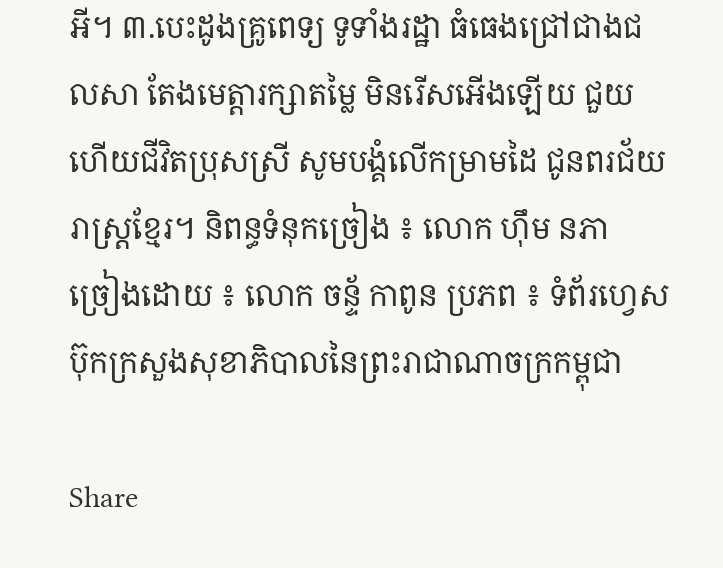អី។ ៣.បេះដូងគ្រូពេទ្យ ទូទាំងរដ្ឋា ធំធេងជ្រៅជាងជលសា តែងមេត្តារក្សាតម្លៃ មិនរើសអើងឡើយ ជួយហើយជីវិតប្រុសស្រី សូមបង្គំលើកម្រាមដៃ ជូនពរជ័យរាស្រ្តខ្មែរ។ និពន្ធទំនុកច្រៀង ៖ លោក ហុឹម នភា  ច្រៀងដោយ ៖ លោក ចន្ទ័ កាពូន ប្រភព ៖ ទំព័រហ្វេសប៊ុកក្រសួងសុខាភិបាលនៃព្រះរាជាណាចក្រកម្ពុជា

Share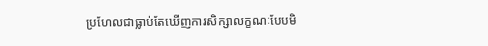ប្រហែលជាធ្លាប់តែឃើញការសិក្សាលក្ខណៈបែបមិ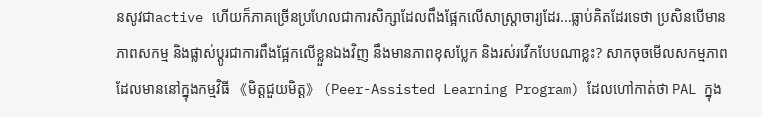នសូវជាactive ហើយក៏ភាគច្រើនប្រហែលជាការសិក្សាដែលពឹងផ្អែកលើសាស្រ្តាចារ្យដែរ...ធ្លាប់គិតដែរទេថា ប្រសិនបើមានភាពសកម្ម និងផ្លាស់ប្តូរជាការពឹងផ្អែកលើខ្លួនឯងវិញ នឹងមានភាពខុសប្លែក និងរស់រវើកបែបណាខ្លះ? សាកចុចមើលសកម្មភាពដែលមាននៅក្នុងកម្មវិធី 《មិត្តជួយមិត្ត》 (Peer-Assisted Learning Program) ដែលហៅកាត់ថា PAL ក្នុង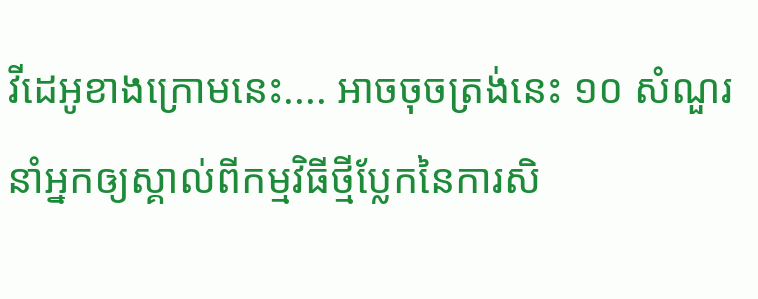វីដេអូខាងក្រោមនេះ.... អាចចុចត្រង់នេះ ១០ សំណួរ នាំអ្នកឲ្យស្គាល់ពីកម្មវិធីថ្មីប្លែកនៃការសិ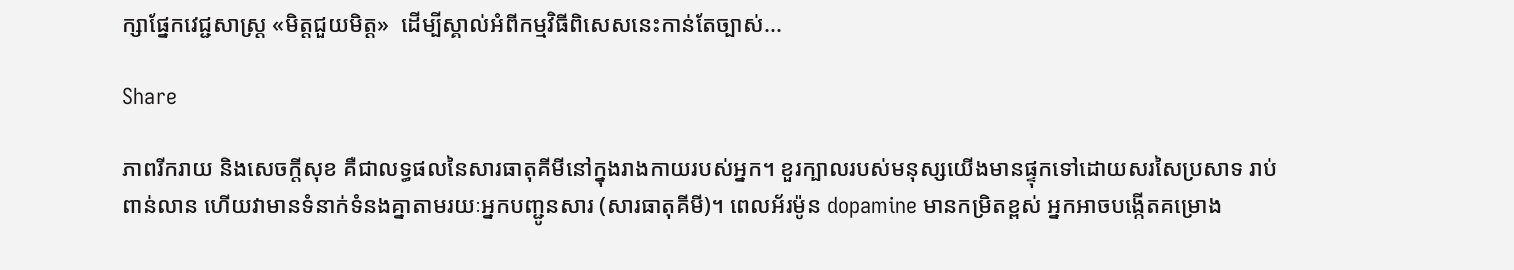ក្សាផ្នែកវេជ្ជសាស្រ្ត «មិត្តជួយមិត្ត»  ដើម្បីស្គាល់អំពីកម្មវិធីពិសេសនេះកាន់តែច្បាស់...

Share

ភាពរីករាយ និងសេចក្តីសុខ គឺជាលទ្ធផលនៃសារធាតុគីមីនៅក្នុងរាងកាយរបស់អ្នក។ ខួរក្បាលរបស់មនុស្សយើងមានផ្ទុកទៅដោយសរសៃប្រសាទ រាប់ពាន់លាន ហើយវាមានទំនាក់ទំនងគ្នាតាមរយៈអ្នកបញ្ជូនសារ (សារធាតុគីមី)។ ពេលអ័រម៉ូន dopamine មានកម្រិតខ្ពស់ អ្នកអាចបង្កើតគម្រោង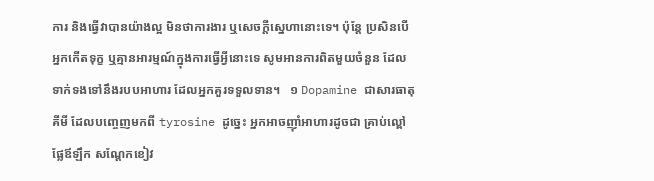ការ និងធ្វើវាបានយ៉ាងល្អ មិនថាការងារ ឬសេចក្តីស្នេហានោះទេ។ ប៉ុន្តែ ប្រសិនបើអ្នកកើតទុក្ខ ឬគ្មានអារម្មណ៍ក្នុងការធ្វើអ្វីនោះទេ សូមអានការពិតមួយចំនួន ដែលទាក់ទងទៅនឹងរបបអាហារ ដែលអ្នកគួរទទួលទាន។   ១ Dopamine ជាសារធាតុគីមី ដែលបញ្ចេញមកពី tyrosine ដូច្នេះ អ្នកអាចញ៉ាំអាហារដូចជា គ្រាប់ល្ពៅ ផ្លែឪឡឹក សណ្តែកខៀវ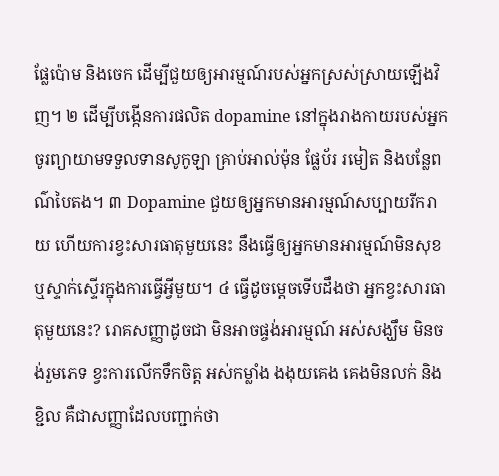ផ្លែប៉ោម និងចេក ដើម្បីជួយឲ្យអារម្មណ៍របស់អ្នកស្រស់ស្រាយឡើងវិញ។ ២ ដើម្បីបង្កើនការផលិត dopamine នៅក្នុងរាងកាយរបស់អ្នក ចូរព្យាយាមទទួលទានសូកូឡា គ្រាប់អាល់ម៉ុន ផ្លែប័រ រមៀត និងបន្លែពណ៌បៃតង។ ៣ Dopamine ជួយឲ្យអ្នកមានអារម្មណ៍សប្បាយរីករាយ ហើយការខ្វះសារធាតុមួយនេះ នឹងធ្វើឲ្យអ្នកមានអារម្មណ៍មិនសុខ ឬស្ទាក់ស្ទើរក្នុងការធ្វើអ្វីមួយ។ ៤ ធ្វើដូចម្តេចទើបដឹងថា អ្នកខ្វះសារធាតុមួយនេះ? រោគសញ្ញាដូចជា មិនអាចផ្ចង់អារម្មណ៍ អស់សង្ឃឹម មិនចង់រួមភេទ ខ្វះការលើកទឹកចិត្ត អស់កម្លាំង ងងុយគេង គេងមិនលក់ និងខ្ជិល គឺជាសញ្ញាដែលបញ្ជាក់ថា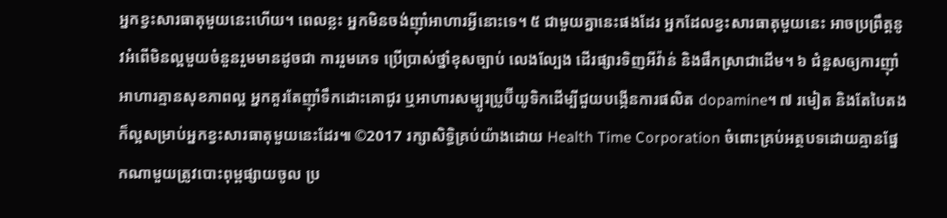អ្នកខ្វះសារធាតុមួយនេះហើយ។ ពេលខ្លះ អ្នកមិនចង់ញ៉ាំអាហារអ្វីនោះទេ។ ៥ ជាមួយគ្នានេះផងដែរ អ្នកដែលខ្វះសារធាតុមួយនេះ អាចប្រព្រឹត្តនូវអំពើមិនល្អមួយចំនួនរួមមានដូចជា ការរួមភេទ ប្រើប្រាស់ថ្នាំខុសច្បាប់ លេងល្បែង ដើរផ្សារទិញអីវ៉ាន់ និងផឹកស្រាជាដើម។ ៦ ជំនួសឲ្យការញ៉ាំអាហារគ្មានសុខភាពល្អ អ្នកគួរតែញ៉ាំទឹកដោះគោជូរ ឬអាហារសម្បូរប្រូប៊ីយូទិកដើម្បីជួយបង្កើនការផលិត dopamine។ ៧ រមៀត និងតែបៃតង ក៏ល្អសម្រាប់អ្នកខ្វះសារធាតុមួយនេះដែរ៕ ©2017 រក្សាសិទ្ធិគ្រប់យ៉ាងដោយ Health Time Corporation ចំពោះគ្រប់អត្ថបទដោយគ្មានផ្នែកណាមួយត្រូវបោះពុម្ពផ្សាយចូល ប្រ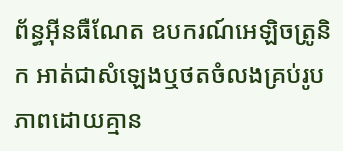ព័ន្ធអ៊ីនធឺណែត ឧបករណ៍អេឡិចត្រូនិក អាត់ជាសំឡេងឬថតចំលងគ្រប់រូបភាពដោយគ្មាន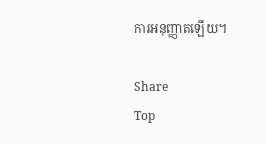ការអនុញ្ញាតឡើយ។

Share
Top